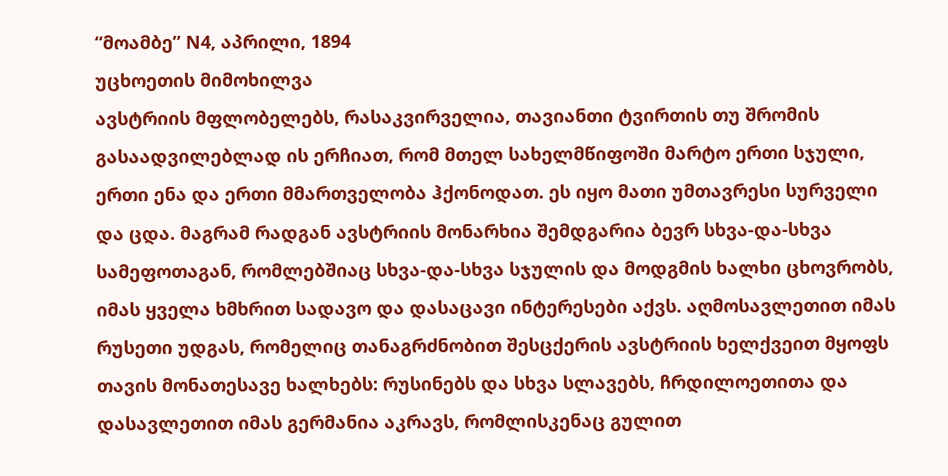“მოამბე” N4, აპრილი, 1894
უცხოეთის მიმოხილვა
ავსტრიის მფლობელებს, რასაკვირველია, თავიანთი ტვირთის თუ შრომის გასაადვილებლად ის ერჩიათ, რომ მთელ სახელმწიფოში მარტო ერთი სჯული, ერთი ენა და ერთი მმართველობა ჰქონოდათ. ეს იყო მათი უმთავრესი სურველი და ცდა. მაგრამ რადგან ავსტრიის მონარხია შემდგარია ბევრ სხვა-და-სხვა სამეფოთაგან, რომლებშიაც სხვა-და-სხვა სჯულის და მოდგმის ხალხი ცხოვრობს, იმას ყველა ხმხრით სადავო და დასაცავი ინტერესები აქვს. აღმოსავლეთით იმას რუსეთი უდგას, რომელიც თანაგრძნობით შესცქერის ავსტრიის ხელქვეით მყოფს თავის მონათესავე ხალხებს: რუსინებს და სხვა სლავებს, ჩრდილოეთითა და დასავლეთით იმას გერმანია აკრავს, რომლისკენაც გულით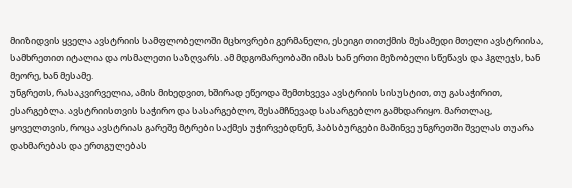მიიზიდვის ყველა ავსტრიის სამფლობელოში მცხოვრები გერმანელი, ესეიგი თითქმის მესამედი მთელი ავსტრიისა, სამხრეთით იტალია და ოსმალეთი საზღვარს. ამ მდგომარეობაში იმას ხან ერთი მეზობელი სწეწავს და ჰგლეჯს, ხან მეორე, ხან მესამე.
უნგრეთს, რასაკვირველია, ამის მიხედვით, ხშირად ეწეოდა შემთხვევა ავსტრიის სისუსტით, თუ გასაჭირით, ესარგებლა. ავსტრიისთვის საჭირო და სასარგებლო, შესამჩნევად სასარგებლო გამხდარიყო. მართლაც, ყოველთვის, როცა ავსტრიას გარეშე მტრები საქმეს უჭირვებდნენ, ჰაბსბურგები მაშინვე უნგრეთში შველას თუარა დახმარებას და ერთგულებას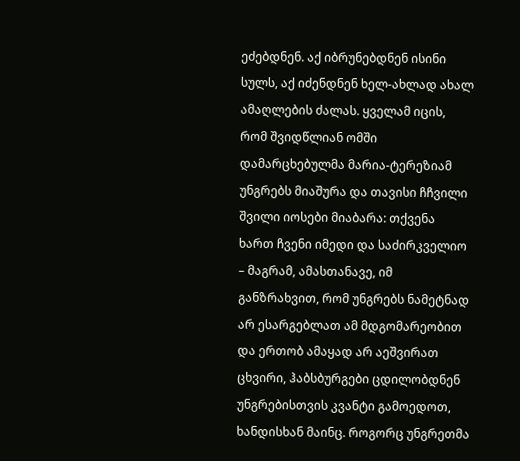ეძებდნენ. აქ იბრუნებდნენ ისინი სულს, აქ იძენდნენ ხელ-ახლად ახალ ამაღლების ძალას. ყველამ იცის, რომ შვიდწლიან ომში დამარცხებულმა მარია-ტერეზიამ უნგრებს მიაშურა და თავისი ჩჩვილი შვილი იოსები მიაბარა: თქვენა ხართ ჩვენი იმედი და საძირკველიო – მაგრამ, ამასთანავე, იმ განზრახვით, რომ უნგრებს ნამეტნად არ ესარგებლათ ამ მდგომარეობით და ერთობ ამაყად არ აეშვირათ ცხვირი, ჰაბსბურგები ცდილობდნენ უნგრებისთვის კვანტი გამოედოთ, ხანდისხან მაინც. როგორც უნგრეთმა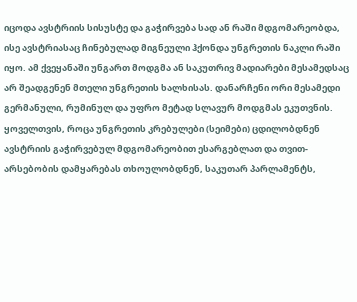იცოდა ავსტრიის სისუსტე და გაჭირვება სად ან რაში მდგომარეობდა, ისე ავსტრიასაც ჩინებულად მიგნეული ჰქონდა უნგრეთის ნაკლი რაში იყო. ამ ქვეყანაში უნგართ მოდგმა ან საკუთრივ მადიარები მესამედსაც არ შეადგენენ მთელი უნგრეთის ხალხისას. დანარჩენი ორი მესამედი გერმანული, რუმინულ და უფრო მეტად სლავურ მოდგმას ეკუთვნის. ყოველთვის, როცა უნგრეთის კრებულები (სეიმები) ცდილობდნენ ავსტრიის გაჭირვებულ მდგომარეობით ესარგებლათ და თვით-არსებობის დამყარებას თხოულობდნენ, საკუთარ პარლამენტს,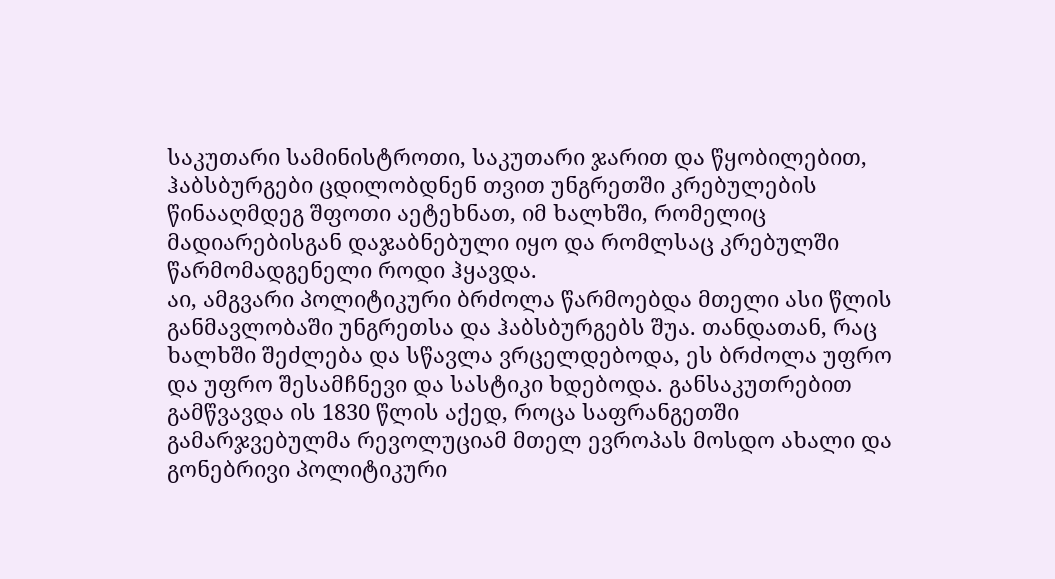საკუთარი სამინისტროთი, საკუთარი ჯარით და წყობილებით, ჰაბსბურგები ცდილობდნენ თვით უნგრეთში კრებულების წინააღმდეგ შფოთი აეტეხნათ, იმ ხალხში, რომელიც მადიარებისგან დაჯაბნებული იყო და რომლსაც კრებულში წარმომადგენელი როდი ჰყავდა.
აი, ამგვარი პოლიტიკური ბრძოლა წარმოებდა მთელი ასი წლის განმავლობაში უნგრეთსა და ჰაბსბურგებს შუა. თანდათან, რაც ხალხში შეძლება და სწავლა ვრცელდებოდა, ეს ბრძოლა უფრო და უფრო შესამჩნევი და სასტიკი ხდებოდა. განსაკუთრებით გამწვავდა ის 1830 წლის აქედ, როცა საფრანგეთში გამარჯვებულმა რევოლუციამ მთელ ევროპას მოსდო ახალი და გონებრივი პოლიტიკური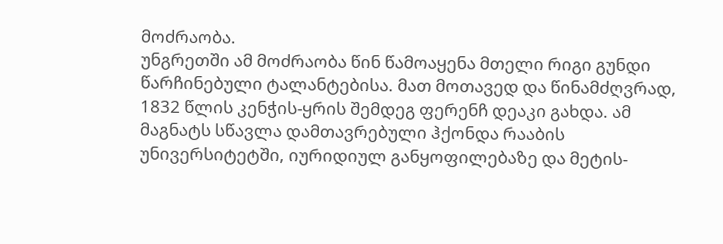მოძრაობა.
უნგრეთში ამ მოძრაობა წინ წამოაყენა მთელი რიგი გუნდი წარჩინებული ტალანტებისა. მათ მოთავედ და წინამძღვრად, 1832 წლის კენჭის-ყრის შემდეგ ფერენჩ დეაკი გახდა. ამ მაგნატს სწავლა დამთავრებული ჰქონდა რააბის უნივერსიტეტში, იურიდიულ განყოფილებაზე და მეტის-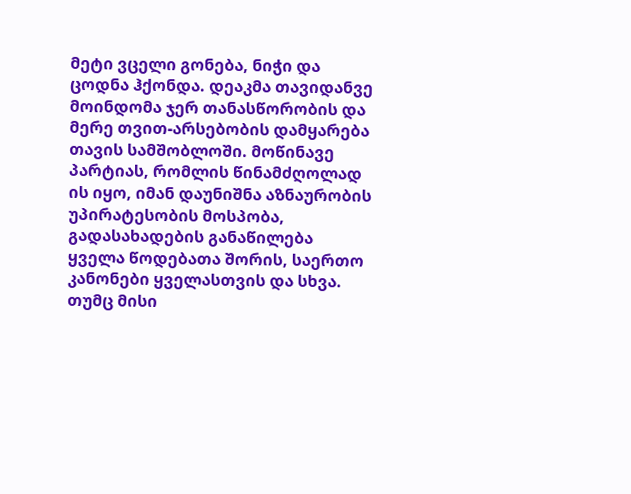მეტი ვცელი გონება, ნიჭი და ცოდნა ჰქონდა. დეაკმა თავიდანვე მოინდომა ჯერ თანასწორობის და მერე თვით-არსებობის დამყარება თავის სამშობლოში. მოწინავე პარტიას, რომლის წინამძღოლად ის იყო, იმან დაუნიშნა აზნაურობის უპირატესობის მოსპობა, გადასახადების განაწილება ყველა წოდებათა შორის, საერთო კანონები ყველასთვის და სხვა. თუმც მისი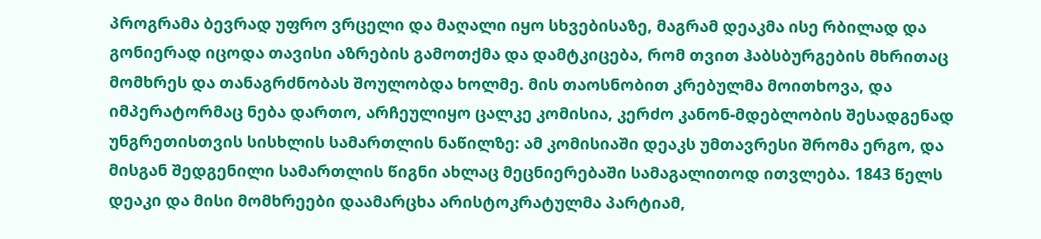პროგრამა ბევრად უფრო ვრცელი და მაღალი იყო სხვებისაზე, მაგრამ დეაკმა ისე რბილად და გონიერად იცოდა თავისი აზრების გამოთქმა და დამტკიცება, რომ თვით ჰაბსბურგების მხრითაც მომხრეს და თანაგრძნობას შოულობდა ხოლმე. მის თაოსნობით კრებულმა მოითხოვა, და იმპერატორმაც ნება დართო, არჩეულიყო ცალკე კომისია, კერძო კანონ-მდებლობის შესადგენად უნგრეთისთვის სისხლის სამართლის ნაწილზე: ამ კომისიაში დეაკს უმთავრესი შრომა ერგო, და მისგან შედგენილი სამართლის წიგნი ახლაც მეცნიერებაში სამაგალითოდ ითვლება. 1843 წელს დეაკი და მისი მომხრეები დაამარცხა არისტოკრატულმა პარტიამ,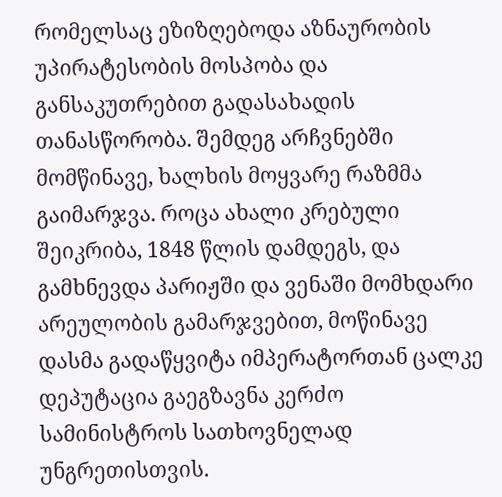რომელსაც ეზიზღებოდა აზნაურობის უპირატესობის მოსპობა და განსაკუთრებით გადასახადის თანასწორობა. შემდეგ არჩვნებში მომწინავე, ხალხის მოყვარე რაზმმა გაიმარჯვა. როცა ახალი კრებული შეიკრიბა, 1848 წლის დამდეგს, და გამხნევდა პარიჟში და ვენაში მომხდარი არეულობის გამარჯვებით, მოწინავე დასმა გადაწყვიტა იმპერატორთან ცალკე დეპუტაცია გაეგზავნა კერძო სამინისტროს სათხოვნელად უნგრეთისთვის.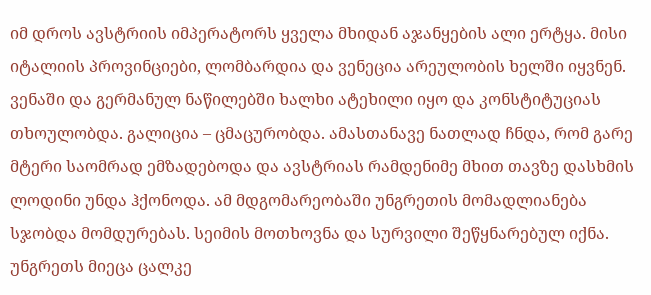იმ დროს ავსტრიის იმპერატორს ყველა მხიდან აჯანყების ალი ერტყა. მისი იტალიის პროვინციები, ლომბარდია და ვენეცია არეულობის ხელში იყვნენ. ვენაში და გერმანულ ნაწილებში ხალხი ატეხილი იყო და კონსტიტუციას თხოულობდა. გალიცია – ცმაცურობდა. ამასთანავე ნათლად ჩნდა, რომ გარე მტერი საომრად ემზადებოდა და ავსტრიას რამდენიმე მხით თავზე დასხმის ლოდინი უნდა ჰქონოდა. ამ მდგომარეობაში უნგრეთის მომადლიანება სჯობდა მომდურებას. სეიმის მოთხოვნა და სურვილი შეწყნარებულ იქნა. უნგრეთს მიეცა ცალკე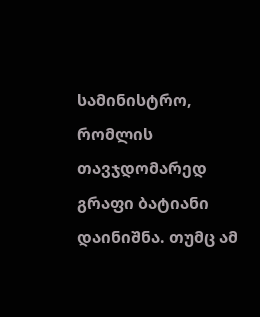სამინისტრო, რომლის თავჯდომარედ გრაფი ბატიანი დაინიშნა. თუმც ამ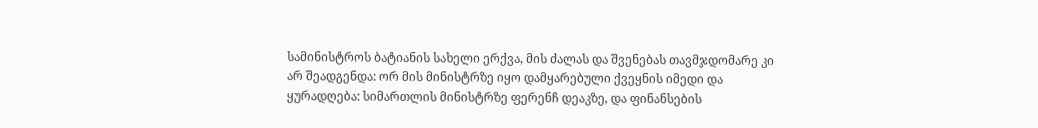სამინისტროს ბატიანის სახელი ერქვა, მის ძალას და შვენებას თავმჯდომარე კი არ შეადგენდა: ორ მის მინისტრზე იყო დამყარებული ქვეყნის იმედი და ყურადღება: სიმართლის მინისტრზე ფერენჩ დეაკზე, და ფინანსების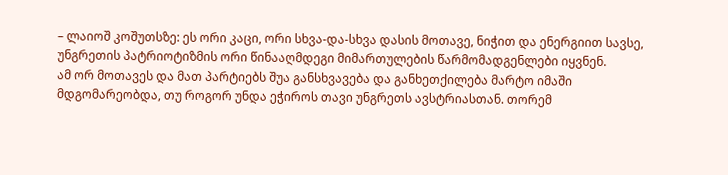– ლაიოშ კოშუთსზე: ეს ორი კაცი, ორი სხვა-და-სხვა დასის მოთავე, ნიჭით და ენერგიით სავსე, უნგრეთის პატრიოტიზმის ორი წინააღმდეგი მიმართულების წარმომადგენლები იყვნენ.
ამ ორ მოთავეს და მათ პარტიებს შუა განსხვავება და განხეთქილება მარტო იმაში მდგომარეობდა, თუ როგორ უნდა ეჭიროს თავი უნგრეთს ავსტრიასთან. თორემ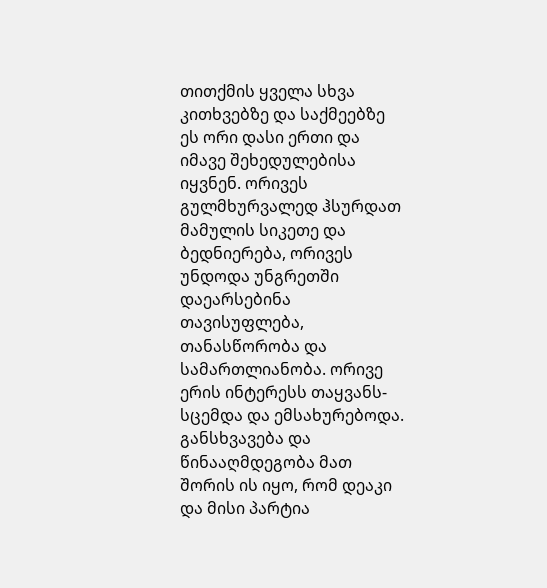თითქმის ყველა სხვა კითხვებზე და საქმეებზე ეს ორი დასი ერთი და იმავე შეხედულებისა იყვნენ. ორივეს გულმხურვალედ ჰსურდათ მამულის სიკეთე და ბედნიერება, ორივეს უნდოდა უნგრეთში დაეარსებინა თავისუფლება, თანასწორობა და სამართლიანობა. ორივე ერის ინტერესს თაყვანს-სცემდა და ემსახურებოდა. განსხვავება და წინააღმდეგობა მათ შორის ის იყო, რომ დეაკი და მისი პარტია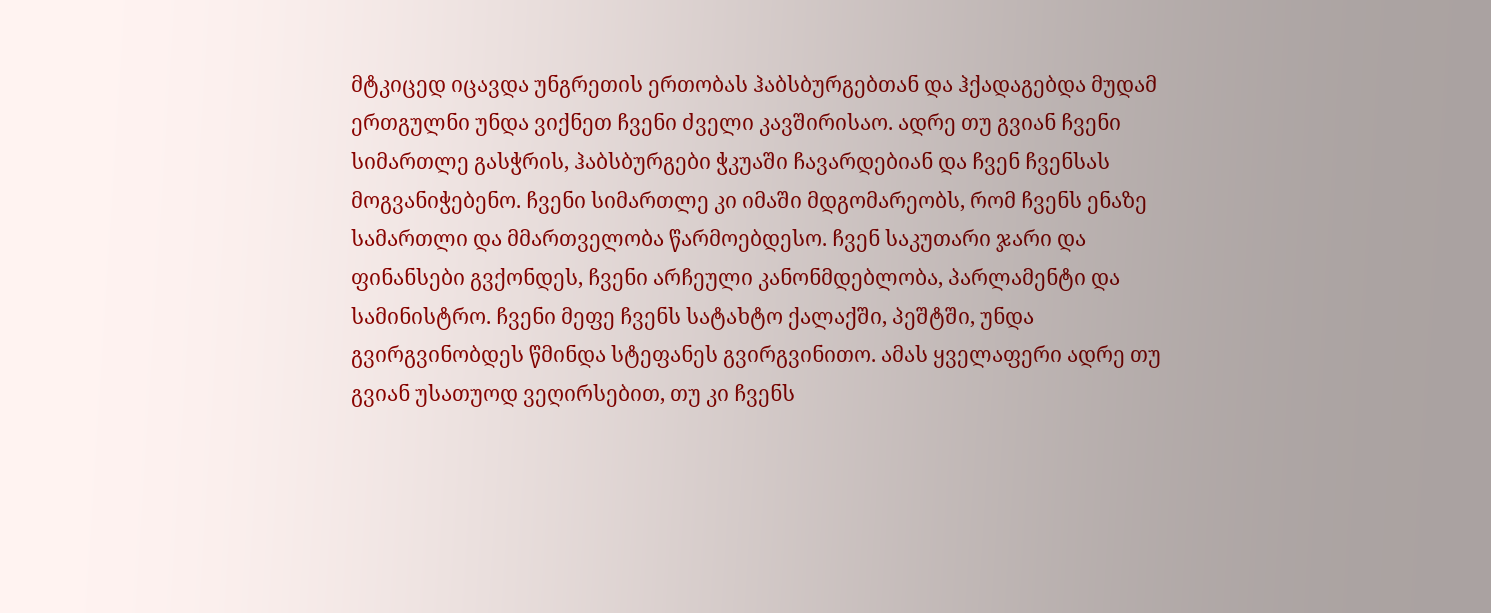მტკიცედ იცავდა უნგრეთის ერთობას ჰაბსბურგებთან და ჰქადაგებდა მუდამ ერთგულნი უნდა ვიქნეთ ჩვენი ძველი კავშირისაო. ადრე თუ გვიან ჩვენი სიმართლე გასჭრის, ჰაბსბურგები ჭკუაში ჩავარდებიან და ჩვენ ჩვენსას მოგვანიჭებენო. ჩვენი სიმართლე კი იმაში მდგომარეობს, რომ ჩვენს ენაზე სამართლი და მმართველობა წარმოებდესო. ჩვენ საკუთარი ჯარი და ფინანსები გვქონდეს, ჩვენი არჩეული კანონმდებლობა, პარლამენტი და სამინისტრო. ჩვენი მეფე ჩვენს სატახტო ქალაქში, პეშტში, უნდა გვირგვინობდეს წმინდა სტეფანეს გვირგვინითო. ამას ყველაფერი ადრე თუ გვიან უსათუოდ ვეღირსებით, თუ კი ჩვენს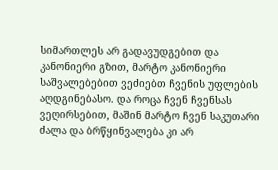სიმართლეს არ გადავუდგებით და კანონიერი გზით, მარტო კანონიერი საშვალებებით ვეძიებთ ჩვენის უფლების აღდგინებასო. და როცა ჩვენ ჩვენსას ვეღირსებით, მაშინ მარტო ჩვენ საკუთარი ძალა და ბრწყინვალება კი არ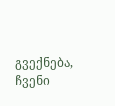გვექნება, ჩვენი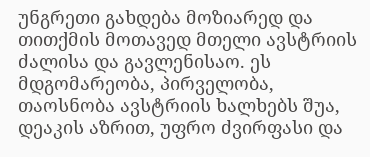უნგრეთი გახდება მოზიარედ და თითქმის მოთავედ მთელი ავსტრიის ძალისა და გავლენისაო. ეს მდგომარეობა, პირველობა, თაოსნობა ავსტრიის ხალხებს შუა, დეაკის აზრით, უფრო ძვირფასი და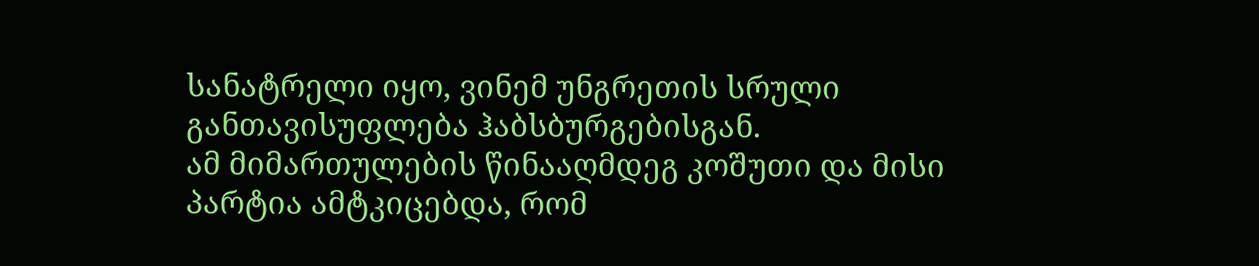სანატრელი იყო, ვინემ უნგრეთის სრული განთავისუფლება ჰაბსბურგებისგან.
ამ მიმართულების წინააღმდეგ კოშუთი და მისი პარტია ამტკიცებდა, რომ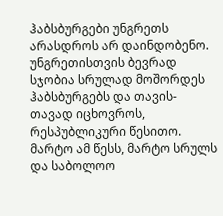ჰაბსბურგები უნგრეთს არასდროს არ დაინდობენო. უნგრეთისთვის ბევრად სჯობია სრულად მოშორდეს ჰაბსბურგებს და თავის-თავად იცხოვროს, რესპუბლიკური წესითო. მარტო ამ წესს, მარტო სრულს და საბოლოო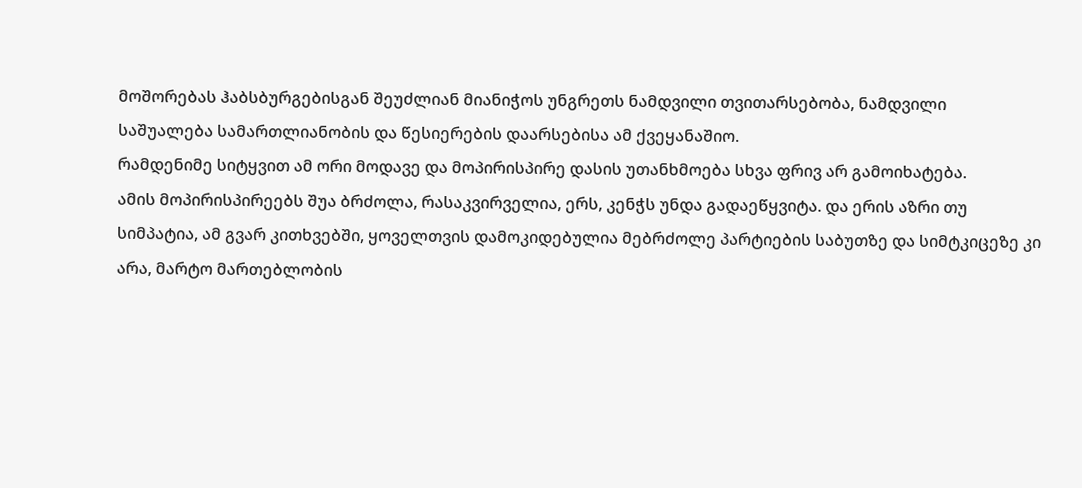მოშორებას ჰაბსბურგებისგან შეუძლიან მიანიჭოს უნგრეთს ნამდვილი თვითარსებობა, ნამდვილი საშუალება სამართლიანობის და წესიერების დაარსებისა ამ ქვეყანაშიო.
რამდენიმე სიტყვით ამ ორი მოდავე და მოპირისპირე დასის უთანხმოება სხვა ფრივ არ გამოიხატება.
ამის მოპირისპირეებს შუა ბრძოლა, რასაკვირველია, ერს, კენჭს უნდა გადაეწყვიტა. და ერის აზრი თუ სიმპატია, ამ გვარ კითხვებში, ყოველთვის დამოკიდებულია მებრძოლე პარტიების საბუთზე და სიმტკიცეზე კი არა, მარტო მართებლობის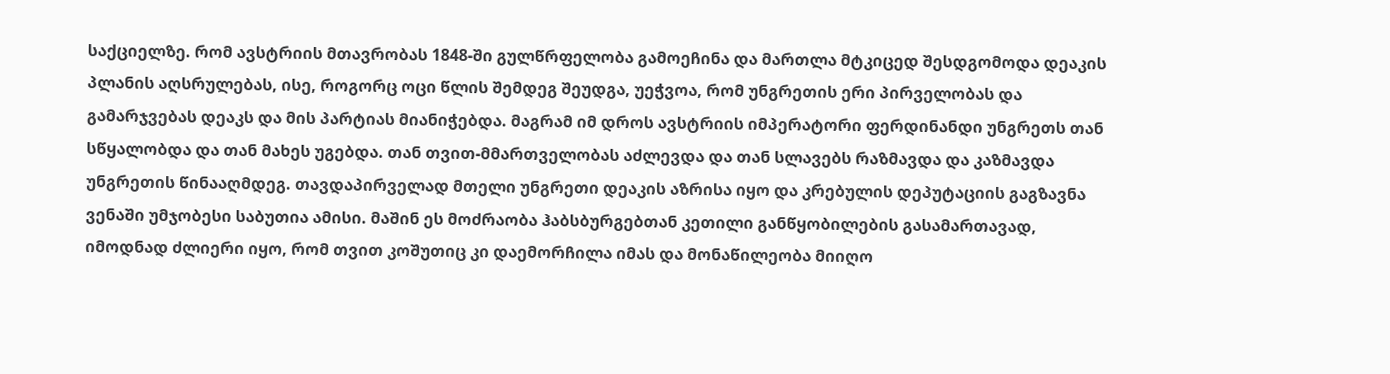საქციელზე. რომ ავსტრიის მთავრობას 1848-ში გულწრფელობა გამოეჩინა და მართლა მტკიცედ შესდგომოდა დეაკის პლანის აღსრულებას, ისე, როგორც ოცი წლის შემდეგ შეუდგა, უეჭვოა, რომ უნგრეთის ერი პირველობას და გამარჯვებას დეაკს და მის პარტიას მიანიჭებდა. მაგრამ იმ დროს ავსტრიის იმპერატორი ფერდინანდი უნგრეთს თან სწყალობდა და თან მახეს უგებდა. თან თვით-მმართველობას აძლევდა და თან სლავებს რაზმავდა და კაზმავდა უნგრეთის წინააღმდეგ. თავდაპირველად მთელი უნგრეთი დეაკის აზრისა იყო და კრებულის დეპუტაციის გაგზავნა ვენაში უმჯობესი საბუთია ამისი. მაშინ ეს მოძრაობა ჰაბსბურგებთან კეთილი განწყობილების გასამართავად, იმოდნად ძლიერი იყო, რომ თვით კოშუთიც კი დაემორჩილა იმას და მონაწილეობა მიიღო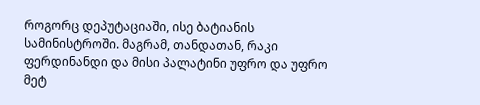როგორც დეპუტაციაში, ისე ბატიანის სამინისტროში. მაგრამ, თანდათან, რაკი ფერდინანდი და მისი პალატინი უფრო და უფრო მეტ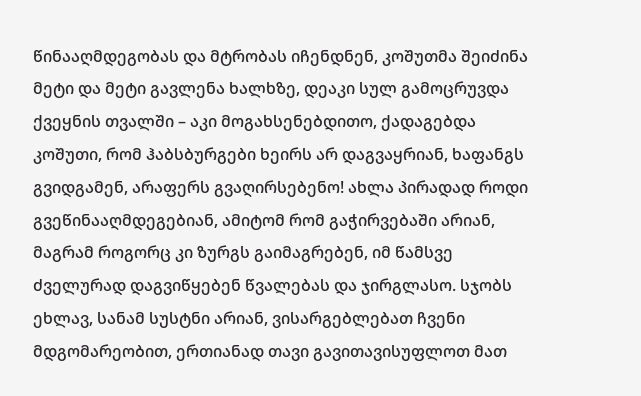წინააღმდეგობას და მტრობას იჩენდნენ, კოშუთმა შეიძინა მეტი და მეტი გავლენა ხალხზე, დეაკი სულ გამოცრუვდა ქვეყნის თვალში – აკი მოგახსენებდითო, ქადაგებდა კოშუთი, რომ ჰაბსბურგები ხეირს არ დაგვაყრიან, ხაფანგს გვიდგამენ, არაფერს გვაღირსებენო! ახლა პირადად როდი გვეწინააღმდეგებიან, ამიტომ რომ გაჭირვებაში არიან, მაგრამ როგორც კი ზურგს გაიმაგრებენ, იმ წამსვე ძველურად დაგვიწყებენ წვალებას და ჯირგლასო. სჯობს ეხლავ, სანამ სუსტნი არიან, ვისარგებლებათ ჩვენი მდგომარეობით, ერთიანად თავი გავითავისუფლოთ მათ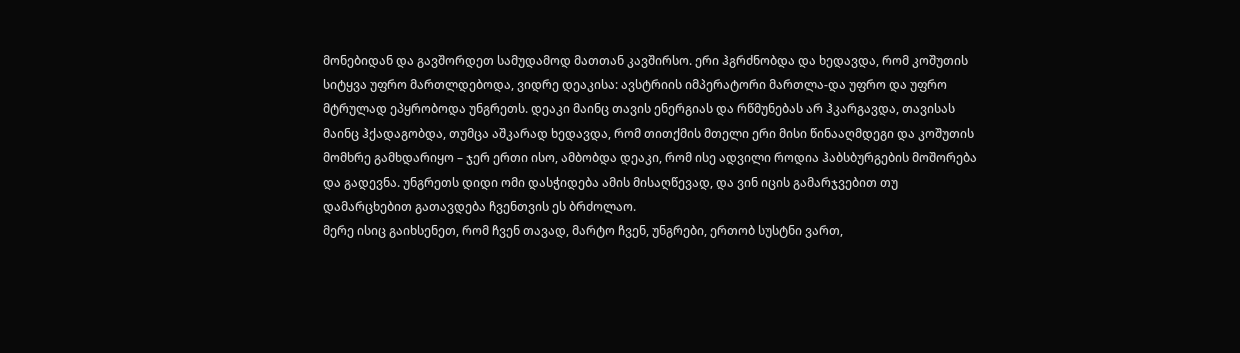მონებიდან და გავშორდეთ სამუდამოდ მათთან კავშირსო. ერი ჰგრძნობდა და ხედავდა, რომ კოშუთის სიტყვა უფრო მართლდებოდა, ვიდრე დეაკისა: ავსტრიის იმპერატორი მართლა-და უფრო და უფრო მტრულად ეპყრობოდა უნგრეთს. დეაკი მაინც თავის ენერგიას და რწმუნებას არ ჰკარგავდა, თავისას მაინც ჰქადაგობდა, თუმცა აშკარად ხედავდა, რომ თითქმის მთელი ერი მისი წინააღმდეგი და კოშუთის მომხრე გამხდარიყო – ჯერ ერთი ისო, ამბობდა დეაკი, რომ ისე ადვილი როდია ჰაბსბურგების მოშორება და გადევნა. უნგრეთს დიდი ომი დასჭიდება ამის მისაღწევად, და ვინ იცის გამარჯვებით თუ დამარცხებით გათავდება ჩვენთვის ეს ბრძოლაო.
მერე ისიც გაიხსენეთ, რომ ჩვენ თავად, მარტო ჩვენ, უნგრები, ერთობ სუსტნი ვართ,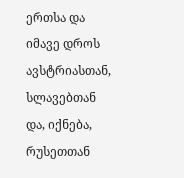ერთსა და იმავე დროს ავსტრიასთან, სლავებთან და, იქნება, რუსეთთან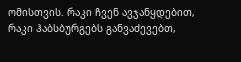ომისთვის. რაკი ჩვენ ავჯანყდებით, რაკი ჰაბსბურგებს განვაძევებთ,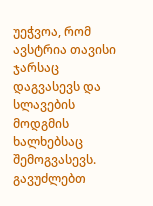უეჭვოა, რომ ავსტრია თავისი ჯარსაც დაგვასევს და სლავების მოდგმის ხალხებსაც შემოგვასევს. გავუძლებთ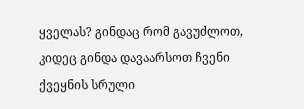ყველას? გინდაც რომ გავუძლოთ, კიდეც გინდა დავაარსოთ ჩვენი ქვეყნის სრული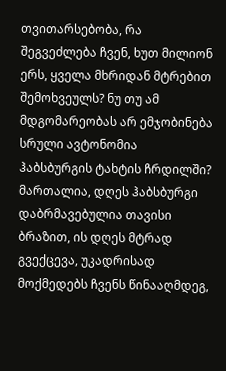თვითარსებობა, რა შეგვეძლება ჩვენ, ხუთ მილიონ ერს, ყველა მხრიდან მტრებით შემოხვეულს? ნუ თუ ამ მდგომარეობას არ ემჯობინება სრული ავტონომია ჰაბსბურგის ტახტის ჩრდილში? მართალია, დღეს ჰაბსბურგი დაბრმავებულია თავისი ბრაზით, ის დღეს მტრად გვექცევა, უკადრისად მოქმედებს ჩვენს წინააღმდეგ,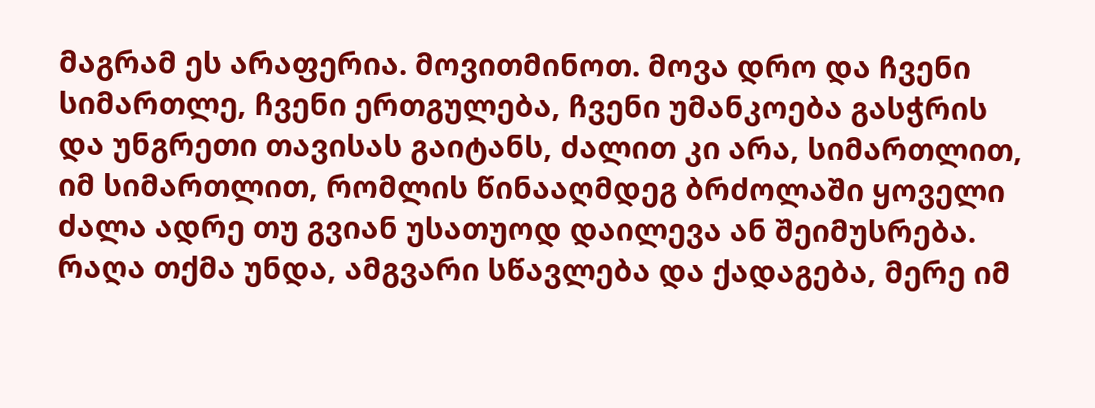მაგრამ ეს არაფერია. მოვითმინოთ. მოვა დრო და ჩვენი სიმართლე, ჩვენი ერთგულება, ჩვენი უმანკოება გასჭრის და უნგრეთი თავისას გაიტანს, ძალით კი არა, სიმართლით, იმ სიმართლით, რომლის წინააღმდეგ ბრძოლაში ყოველი ძალა ადრე თუ გვიან უსათუოდ დაილევა ან შეიმუსრება. რაღა თქმა უნდა, ამგვარი სწავლება და ქადაგება, მერე იმ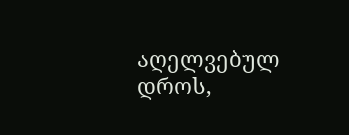აღელვებულ დროს,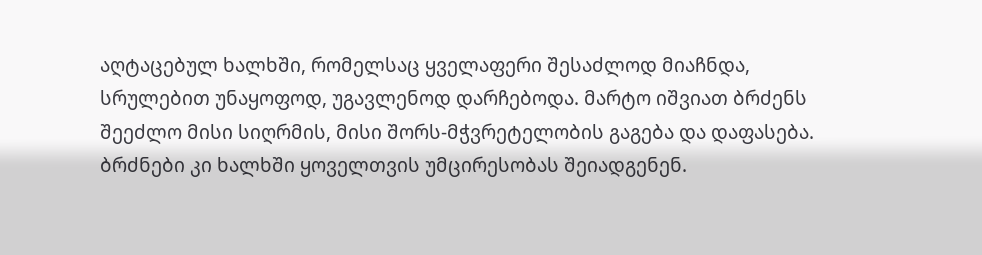აღტაცებულ ხალხში, რომელსაც ყველაფერი შესაძლოდ მიაჩნდა, სრულებით უნაყოფოდ, უგავლენოდ დარჩებოდა. მარტო იშვიათ ბრძენს შეეძლო მისი სიღრმის, მისი შორს-მჭვრეტელობის გაგება და დაფასება. ბრძნები კი ხალხში ყოველთვის უმცირესობას შეიადგენენ.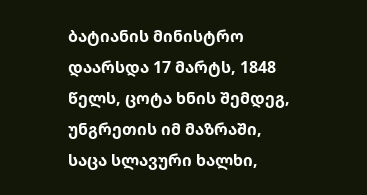ბატიანის მინისტრო დაარსდა 17 მარტს, 1848 წელს, ცოტა ხნის შემდეგ, უნგრეთის იმ მაზრაში, საცა სლავური ხალხი,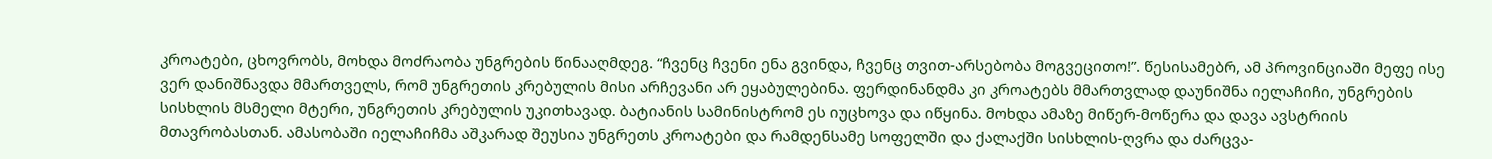კროატები, ცხოვრობს, მოხდა მოძრაობა უნგრების წინააღმდეგ. “ჩვენც ჩვენი ენა გვინდა, ჩვენც თვით-არსებობა მოგვეცითო!”. წესისამებრ, ამ პროვინციაში მეფე ისე ვერ დანიშნავდა მმართველს, რომ უნგრეთის კრებულის მისი არჩევანი არ ეყაბულებინა. ფერდინანდმა კი კროატებს მმართვლად დაუნიშნა იელაჩიჩი, უნგრების სისხლის მსმელი მტერი, უნგრეთის კრებულის უკითხავად. ბატიანის სამინისტრომ ეს იუცხოვა და იწყინა. მოხდა ამაზე მიწერ-მოწერა და დავა ავსტრიის მთავრობასთან. ამასობაში იელაჩიჩმა აშკარად შეუსია უნგრეთს კროატები და რამდენსამე სოფელში და ქალაქში სისხლის-ღვრა და ძარცვა-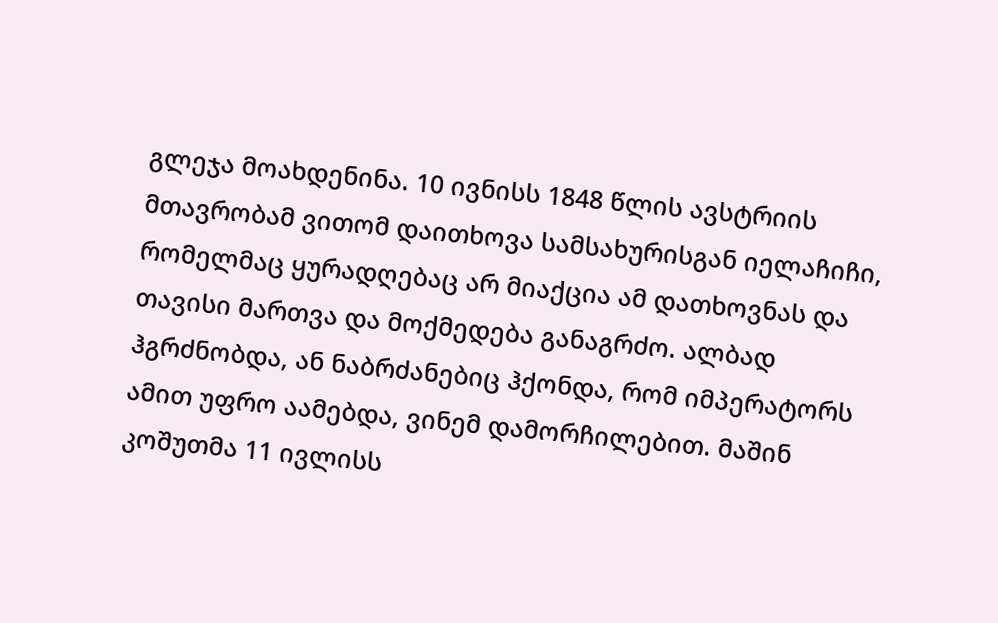გლეჯა მოახდენინა. 10 ივნისს 1848 წლის ავსტრიის მთავრობამ ვითომ დაითხოვა სამსახურისგან იელაჩიჩი, რომელმაც ყურადღებაც არ მიაქცია ამ დათხოვნას და თავისი მართვა და მოქმედება განაგრძო. ალბად ჰგრძნობდა, ან ნაბრძანებიც ჰქონდა, რომ იმპერატორს ამით უფრო აამებდა, ვინემ დამორჩილებით. მაშინ კოშუთმა 11 ივლისს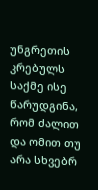უნგრეთის კრებულს საქმე ისე წარუდგინა, რომ ძალით და ომით თუ არა სხვებრ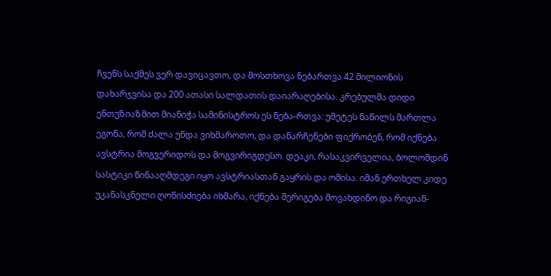ჩვენს საქმეს ვერ დავიცავთო, და მოსთხოვა ნებართვა 42 მილიონის დახარჯვისა და 200 ათასი სალდათის დაიარაღებისა. კრებულმა დიდი ენთუზიაზმით მიანიჭა სამინისტროს ეს ნება-რთვა: უმეტეს ნაწილს მართლა ეგონა, რომ ძალა უნდა ვიხმაროთო, და დანარჩენები ფიქრობენ, რომ იქნება ავსტრია მოგვერიდოს და მოგვირიგდესო. დეაკი, რასაკვირველია, ბოლომდინ სასტიკი წინააღმდეგი იყო ავსტრიასთან გაყრის და ომისა. იმან ერთხელ კიდე უკანასკნელი ღონისძიება იხმარა, იქნება შერიგება მოვახდინო და რიგიან-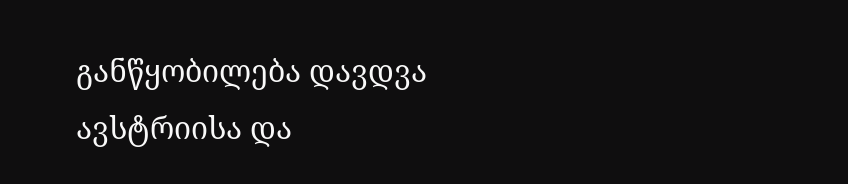განწყობილება დავდვა ავსტრიისა და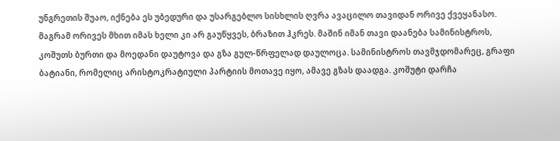უნგრეთის შუაო, იქნება ეს უბედური და უსარგებლო სისხლის ღვრა ავაცილო თავიდან ორივე ქვეყანასო. მაგრამ ორივეს მხით იმას ხელი კი არ გაუწყვეს, ბრაზით ჰკრეს. მაშინ იმან თავი დაანება სამინისტროს, კოშუთს ბურთი და მოედანი დაუტოვა და გზა გულ-წრფელად დაულოცა. სამინისტროს თავმჯდომარეც, გრაფი ბატიანი, რომელიც არისტოკრატიული პარტიის მოთავე იყო, ამავე გზას დაადგა. კოშუტი დარჩა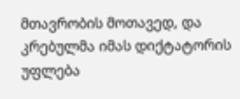მთავრობის მოთავედ, და კრებულმა იმას დიქტატორის უფლება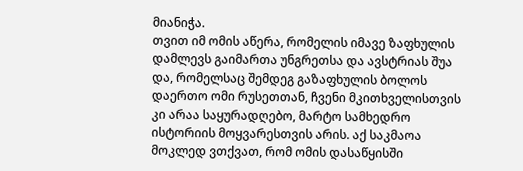მიანიჭა.
თვით იმ ომის აწერა, რომელის იმავე ზაფხულის დამლევს გაიმართა უნგრეთსა და ავსტრიას შუა და, რომელსაც შემდეგ გაზაფხულის ბოლოს დაერთო ომი რუსეთთან, ჩვენი მკითხველისთვის კი არაა საყურადღებო, მარტო სამხედრო ისტორიის მოყვარესთვის არის. აქ საკმაოა მოკლედ ვთქვათ, რომ ომის დასაწყისში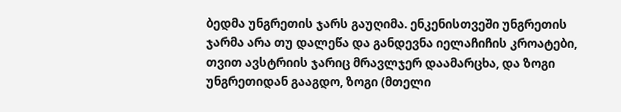ბედმა უნგრეთის ჯარს გაუღიმა. ენკენისთვეში უნგრეთის ჯარმა არა თუ დალეწა და განდევნა იელაჩიჩის კროატები, თვით ავსტრიის ჯარიც მრავლჯერ დაამარცხა, და ზოგი უნგრეთიდან გააგდო, ზოგი (მთელი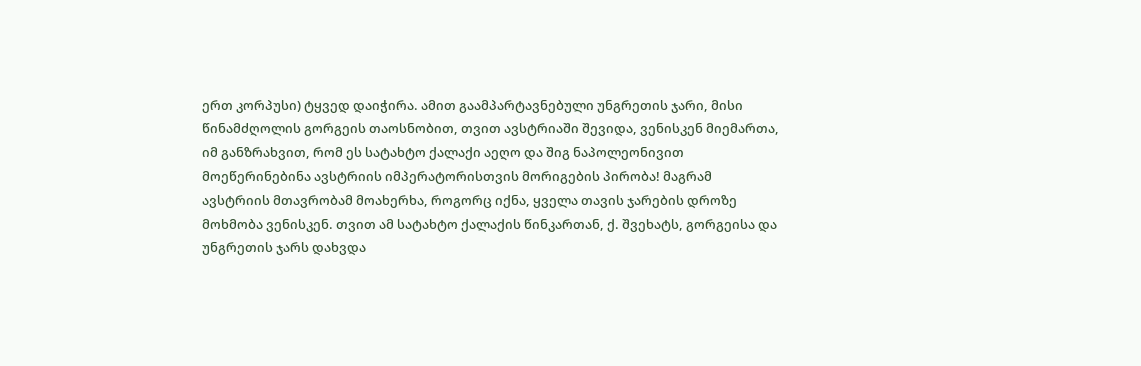ერთ კორპუსი) ტყვედ დაიჭირა. ამით გაამპარტავნებული უნგრეთის ჯარი, მისი წინამძღოლის გორგეის თაოსნობით, თვით ავსტრიაში შევიდა, ვენისკენ მიემართა, იმ განზრახვით, რომ ეს სატახტო ქალაქი აეღო და შიგ ნაპოლეონივით მოეწერინებინა ავსტრიის იმპერატორისთვის მორიგების პირობა! მაგრამ ავსტრიის მთავრობამ მოახერხა, როგორც იქნა, ყველა თავის ჯარების დროზე მოხმობა ვენისკენ. თვით ამ სატახტო ქალაქის წინკართან, ქ. შვეხატს, გორგეისა და უნგრეთის ჯარს დახვდა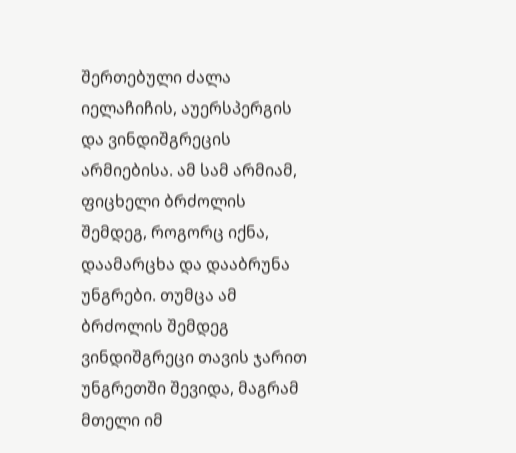შერთებული ძალა იელაჩიჩის, აუერსპერგის და ვინდიშგრეცის არმიებისა. ამ სამ არმიამ, ფიცხელი ბრძოლის შემდეგ, როგორც იქნა, დაამარცხა და დააბრუნა უნგრები. თუმცა ამ ბრძოლის შემდეგ ვინდიშგრეცი თავის ჯარით უნგრეთში შევიდა, მაგრამ მთელი იმ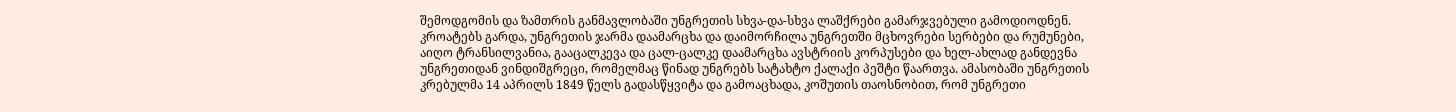შემოდგომის და ზამთრის განმავლობაში უნგრეთის სხვა-და-სხვა ლაშქრები გამარჯვებული გამოდიოდნენ. კროატებს გარდა, უნგრეთის ჯარმა დაამარცხა და დაიმორჩილა უნგრეთში მცხოვრები სერბები და რუმუნები, აიღო ტრანსილვანია, გააცალკევა და ცალ-ცალკე დაამარცხა ავსტრიის კორპუსები და ხელ-ახლად განდევნა უნგრეთიდან ვინდიშგრეცი, რომელმაც წინად უნგრებს სატახტო ქალაქი პეშტი წაართვა. ამასობაში უნგრეთის კრებულმა 14 აპრილს 1849 წელს გადასწყვიტა და გამოაცხადა, კოშუთის თაოსნობით, რომ უნგრეთი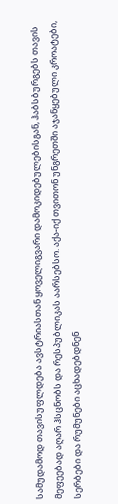სამუდამოდ თავისუფლდება ავსტრიასთან ყოველიგვარი დამოკიდებულებისგან, ჰაბსბურგებს თავის მეფეებად აღარ ჰსცნობს და რესპუბლიკას აარსებსო. აქა-იქ თვითონ უნგრეთში აჯანყებული კროატები, სერბები და რუმუნები აცხადებდნენ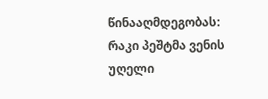წინააღმდეგობას: რაკი პეშტმა ვენის უღელი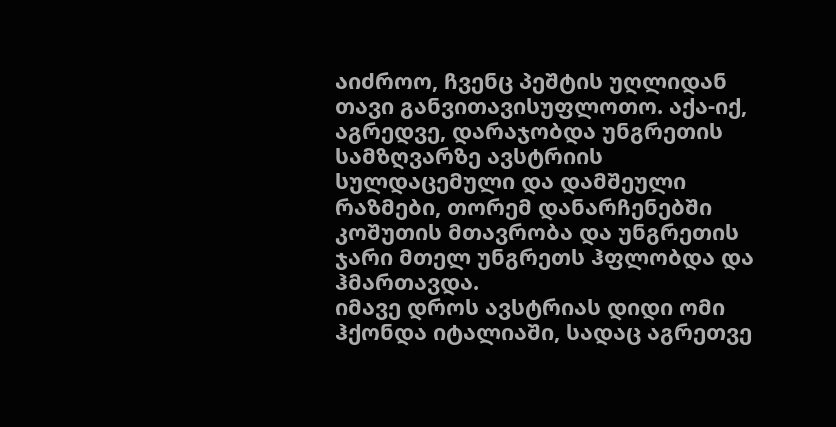აიძროო, ჩვენც პეშტის უღლიდან თავი განვითავისუფლოთო. აქა-იქ, აგრედვე, დარაჯობდა უნგრეთის სამზღვარზე ავსტრიის სულდაცემული და დამშეული რაზმები, თორემ დანარჩენებში კოშუთის მთავრობა და უნგრეთის ჯარი მთელ უნგრეთს ჰფლობდა და ჰმართავდა.
იმავე დროს ავსტრიას დიდი ომი ჰქონდა იტალიაში, სადაც აგრეთვე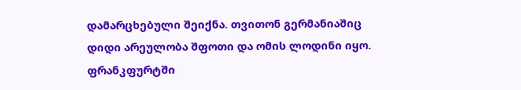დამარცხებული შეიქნა. თვითონ გერმანიაშიც დიდი არეულობა შფოთი და ომის ლოდინი იყო. ფრანკფურტში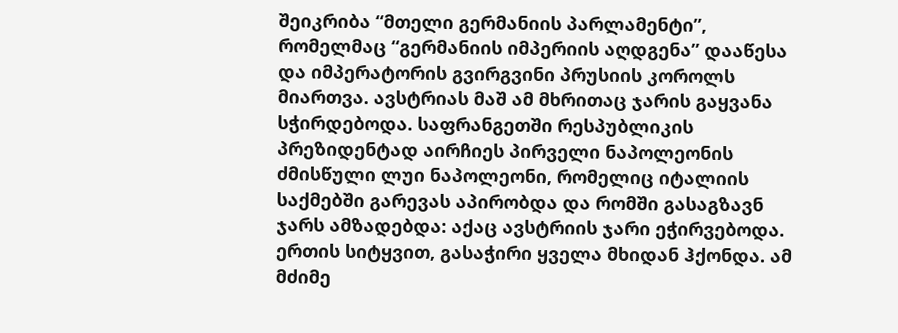შეიკრიბა “მთელი გერმანიის პარლამენტი”, რომელმაც “გერმანიის იმპერიის აღდგენა” დააწესა და იმპერატორის გვირგვინი პრუსიის კოროლს მიართვა. ავსტრიას მაშ ამ მხრითაც ჯარის გაყვანა სჭირდებოდა. საფრანგეთში რესპუბლიკის პრეზიდენტად აირჩიეს პირველი ნაპოლეონის ძმისწული ლუი ნაპოლეონი, რომელიც იტალიის საქმებში გარევას აპირობდა და რომში გასაგზავნ ჯარს ამზადებდა: აქაც ავსტრიის ჯარი ეჭირვებოდა. ერთის სიტყვით, გასაჭირი ყველა მხიდან ჰქონდა. ამ მძიმე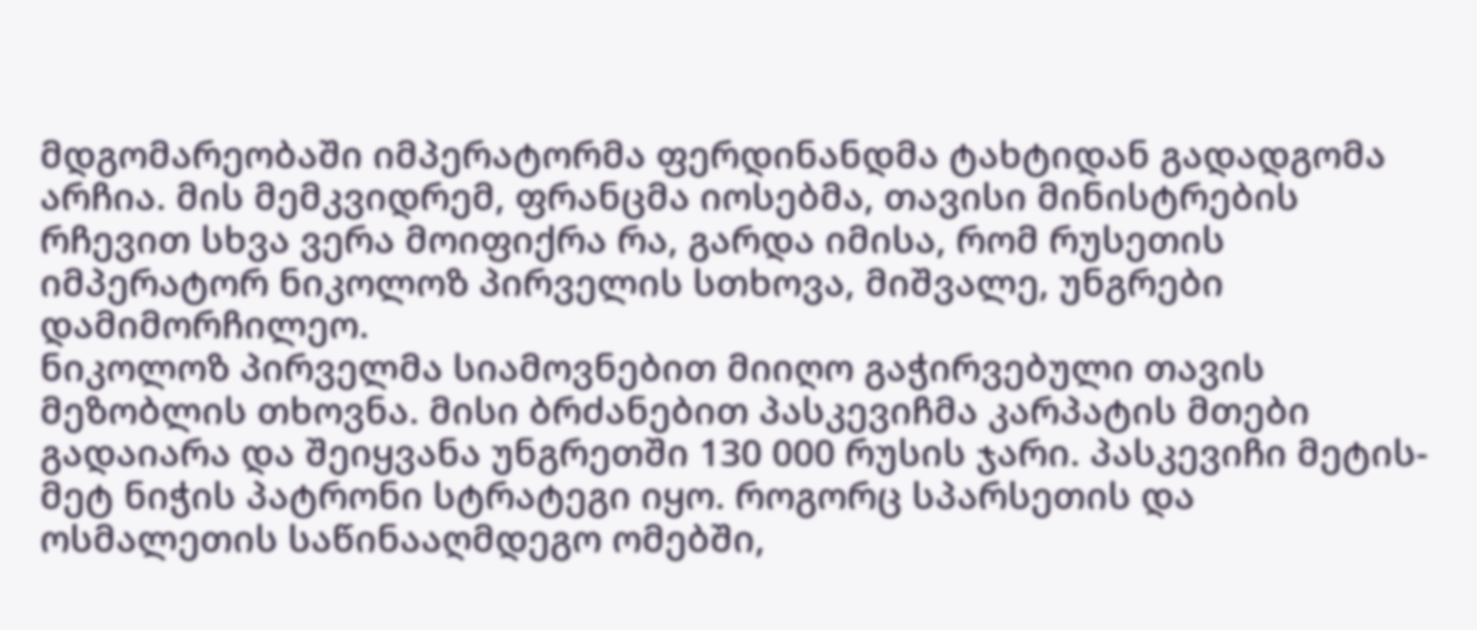მდგომარეობაში იმპერატორმა ფერდინანდმა ტახტიდან გადადგომა არჩია. მის მემკვიდრემ, ფრანცმა იოსებმა, თავისი მინისტრების რჩევით სხვა ვერა მოიფიქრა რა, გარდა იმისა, რომ რუსეთის იმპერატორ ნიკოლოზ პირველის სთხოვა, მიშვალე, უნგრები დამიმორჩილეო.
ნიკოლოზ პირველმა სიამოვნებით მიიღო გაჭირვებული თავის მეზობლის თხოვნა. მისი ბრძანებით პასკევიჩმა კარპატის მთები გადაიარა და შეიყვანა უნგრეთში 130 000 რუსის ჯარი. პასკევიჩი მეტის-მეტ ნიჭის პატრონი სტრატეგი იყო. როგორც სპარსეთის და ოსმალეთის საწინააღმდეგო ომებში,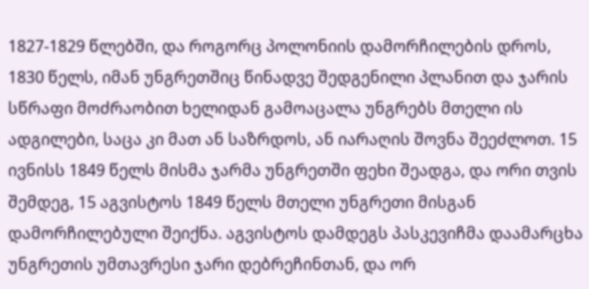1827-1829 წლებში, და როგორც პოლონიის დამორჩილების დროს, 1830 წელს, იმან უნგრეთშიც წინადვე შედგენილი პლანით და ჯარის სწრაფი მოძრაობით ხელიდან გამოაცალა უნგრებს მთელი ის ადგილები, საცა კი მათ ან საზრდოს, ან იარაღის შოვნა შეეძლოთ. 15 ივნისს 1849 წელს მისმა ჯარმა უნგრეთში ფეხი შეადგა, და ორი თვის შემდეგ, 15 აგვისტოს 1849 წელს მთელი უნგრეთი მისგან დამორჩილებული შეიქნა. აგვისტოს დამდეგს პასკევიჩმა დაამარცხა უნგრეთის უმთავრესი ჯარი დებრეჩინთან, და ორ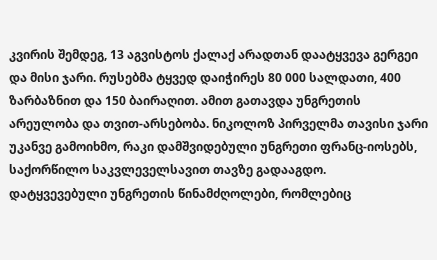კვირის შემდეგ, 13 აგვისტოს ქალაქ არადთან დაატყვევა გერგეი და მისი ჯარი. რუსებმა ტყვედ დაიჭირეს 80 000 სალდათი, 400 ზარბაზნით და 150 ბაირაღით. ამით გათავდა უნგრეთის არეულობა და თვით-არსებობა. ნიკოლოზ პირველმა თავისი ჯარი უკანვე გამოიხმო, რაკი დამშვიდებული უნგრეთი ფრანც-იოსებს, საქორწილო საკვლეველსავით თავზე გადააგდო.
დატყვევებული უნგრეთის წინამძღოლები, რომლებიც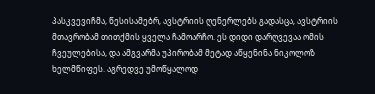პასკვევიჩმა, წესისამებრ, ავსტრიის ღენერლებს გადასცა, ავსტრიის მთავრობამ თითქმის ყველა ჩამოარჩო. ეს დიდი დარღვევაა ომის ჩვეულებისა, და ამგვარმა უპირობამ მეტად აწყენინა ნიკოლოზ ხელმწიფეს. აგრედვე უმოწყალოდ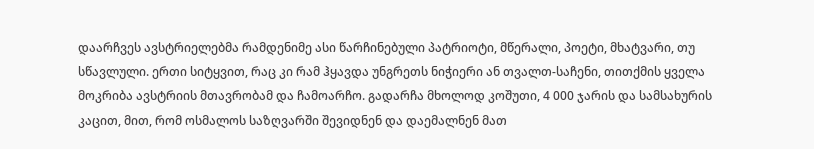დაარჩვეს ავსტრიელებმა რამდენიმე ასი წარჩინებული პატრიოტი, მწერალი, პოეტი, მხატვარი, თუ სწავლული. ერთი სიტყვით, რაც კი რამ ჰყავდა უნგრეთს ნიჭიერი ან თვალთ-საჩენი, თითქმის ყველა მოკრიბა ავსტრიის მთავრობამ და ჩამოარჩო. გადარჩა მხოლოდ კოშუთი, 4 000 ჯარის და სამსახურის კაცით, მით, რომ ოსმალოს საზღვარში შევიდნენ და დაემალნენ მათ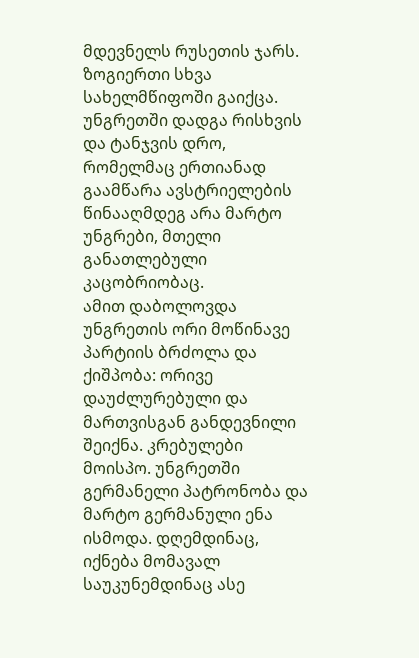მდევნელს რუსეთის ჯარს. ზოგიერთი სხვა სახელმწიფოში გაიქცა. უნგრეთში დადგა რისხვის და ტანჯვის დრო, რომელმაც ერთიანად გაამწარა ავსტრიელების წინააღმდეგ არა მარტო უნგრები, მთელი განათლებული კაცობრიობაც.
ამით დაბოლოვდა უნგრეთის ორი მოწინავე პარტიის ბრძოლა და ქიშპობა: ორივე დაუძლურებული და მართვისგან განდევნილი შეიქნა. კრებულები მოისპო. უნგრეთში გერმანელი პატრონობა და მარტო გერმანული ენა ისმოდა. დღემდინაც, იქნება მომავალ საუკუნემდინაც ასე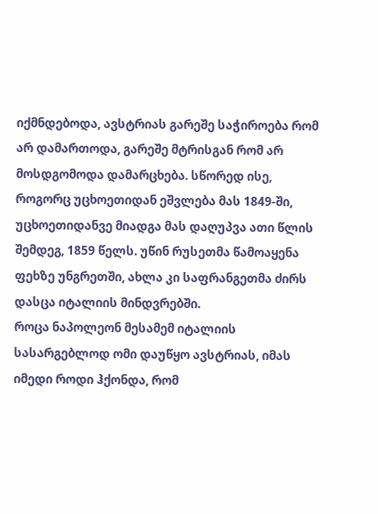იქმნდებოდა, ავსტრიას გარეშე საჭიროება რომ არ დამართოდა, გარეშე მტრისგან რომ არ მოსდგომოდა დამარცხება. სწორედ ისე, როგორც უცხოეთიდან ეშვლება მას 1849-ში, უცხოეთიდანვე მიადგა მას დაღუპვა ათი წლის შემდეგ, 1859 წელს. უწინ რუსეთმა წამოაყენა ფეხზე უნგრეთში, ახლა კი საფრანგეთმა ძირს დასცა იტალიის მინდვრებში.
როცა ნაპოლეონ მესამემ იტალიის სასარგებლოდ ომი დაუწყო ავსტრიას, იმას იმედი როდი ჰქონდა, რომ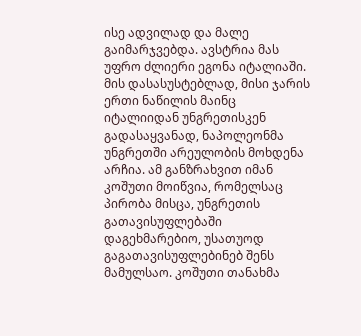ისე ადვილად და მალე გაიმარჯვებდა. ავსტრია მას უფრო ძლიერი ეგონა იტალიაში. მის დასასუსტებლად, მისი ჯარის ერთი ნაწილის მაინც იტალიიდან უნგრეთისკენ გადასაყვანად, ნაპოლეონმა უნგრეთში არეულობის მოხდენა არჩია. ამ განზრახვით იმან კოშუთი მოიწვია, რომელსაც პირობა მისცა, უნგრეთის გათავისუფლებაში დაგეხმარებიო, უსათუოდ გაგათავისუფლებინებ შენს მამულსაო. კოშუთი თანახმა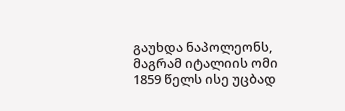გაუხდა ნაპოლეონს, მაგრამ იტალიის ომი 1859 წელს ისე უცბად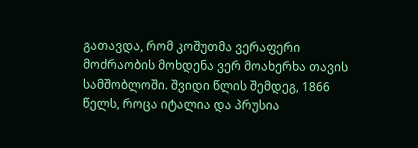გათავდა, რომ კოშუთმა ვერაფერი მოძრაობის მოხდენა ვერ მოახერხა თავის სამშობლოში. შვიდი წლის შემდეგ, 1866 წელს, როცა იტალია და პრუსია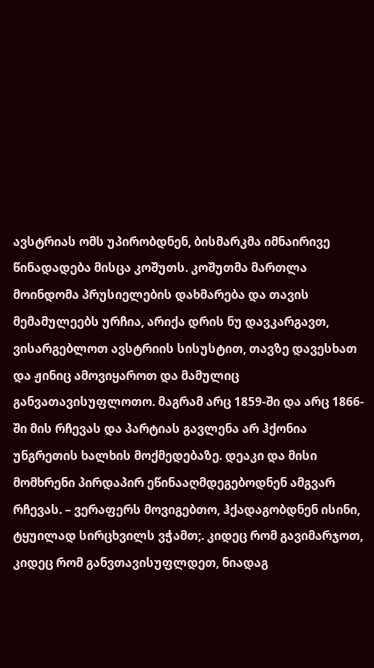ავსტრიას ომს უპირობდნენ, ბისმარკმა იმნაირივე წინადადება მისცა კოშუთს. კოშუთმა მართლა მოინდომა პრუსიელების დახმარება და თავის მემამულეებს ურჩია, არიქა დრის ნუ დავკარგავთ, ვისარგებლოთ ავსტრიის სისუსტით, თავზე დავესხათ და ჟინიც ამოვიყაროთ და მამულიც განვათავისუფლოთო. მაგრამ არც 1859-ში და არც 1866-ში მის რჩევას და პარტიას გავლენა არ ჰქონია უნგრეთის ხალხის მოქმედებაზე. დეაკი და მისი მომხრენი პირდაპირ ეწინააღმდეგებოდნენ ამგვარ რჩევას. – ვერაფერს მოვიგებთო, ჰქადაგობდნენ ისინი, ტყუილად სირცხვილს ვჭამთ;. კიდეც რომ გავიმარჯოთ, კიდეც რომ განვთავისუფლდეთ, ნიადაგ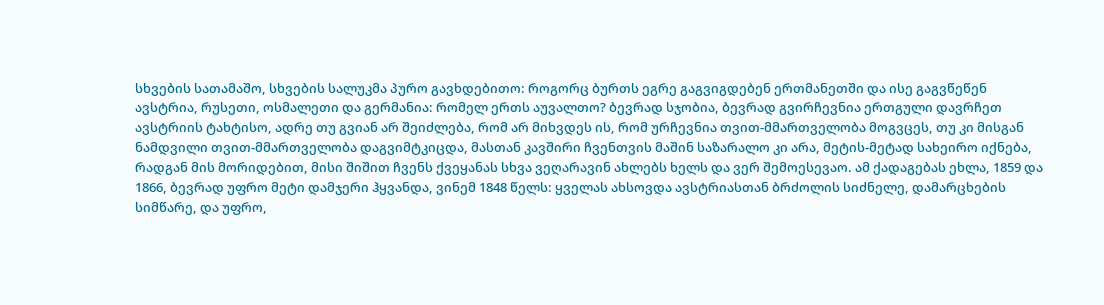სხვების სათამაშო, სხვების სალუკმა პურო გავხდებითო: როგორც ბურთს ეგრე გაგვიგდებენ ერთმანეთში და ისე გაგვწეწენ ავსტრია, რუსეთი, ოსმალეთი და გერმანია: რომელ ერთს აუვალთო? ბევრად სჯობია, ბევრად გვირჩევნია ერთგული დავრჩეთ ავსტრიის ტახტისო, ადრე თუ გვიან არ შეიძლება, რომ არ მიხვდეს ის, რომ ურჩევნია თვით-მმართველობა მოგვცეს, თუ კი მისგან ნამდვილი თვით-მმართველობა დაგვიმტკიცდა, მასთან კავშირი ჩვენთვის მაშინ საზარალო კი არა, მეტის-მეტად სახეირო იქნება, რადგან მის მორიდებით, მისი შიშით ჩვენს ქვეყანას სხვა ვეღარავინ ახლებს ხელს და ვერ შემოესევაო. ამ ქადაგებას ეხლა, 1859 და 1866, ბევრად უფრო მეტი დამჯერი ჰყვანდა, ვინემ 1848 წელს: ყველას ახსოვდა ავსტრიასთან ბრძოლის სიძნელე, დამარცხების სიმწარე, და უფრო,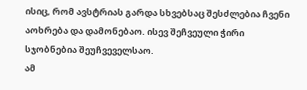ისიც, რომ ავსტრიას გარდა სხვებსაც შესძლებია ჩვენი აოხრება და დამონებაო. ისევ შეჩვეული ჭირი სჯობნებია შეუჩვეველსაო.
ამ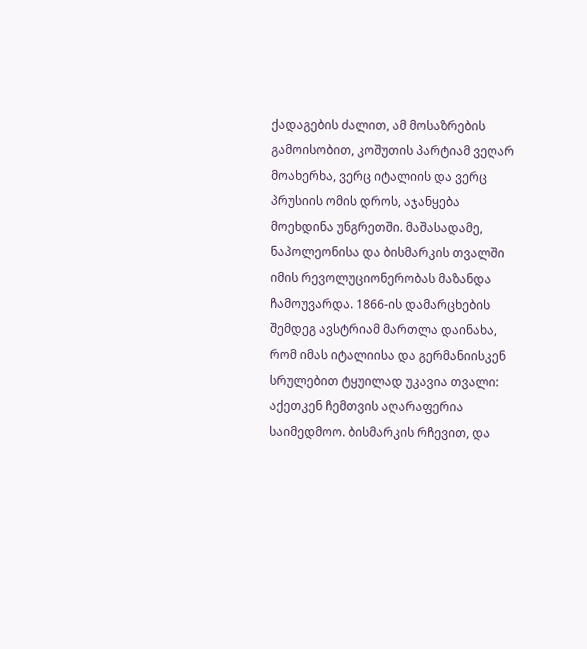ქადაგების ძალით, ამ მოსაზრების გამოისობით, კოშუთის პარტიამ ვეღარ მოახერხა, ვერც იტალიის და ვერც პრუსიის ომის დროს, აჯანყება მოეხდინა უნგრეთში. მაშასადამე, ნაპოლეონისა და ბისმარკის თვალში იმის რევოლუციონერობას მაზანდა ჩამოუვარდა. 1866-ის დამარცხების შემდეგ ავსტრიამ მართლა დაინახა, რომ იმას იტალიისა და გერმანიისკენ სრულებით ტყუილად უკავია თვალი: აქეთკენ ჩემთვის აღარაფერია საიმედმოო. ბისმარკის რჩევით, და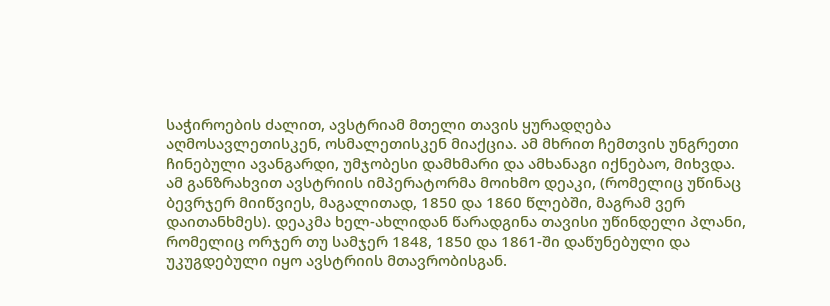საჭიროების ძალით, ავსტრიამ მთელი თავის ყურადღება აღმოსავლეთისკენ, ოსმალეთისკენ მიაქცია. ამ მხრით ჩემთვის უნგრეთი ჩინებული ავანგარდი, უმჯობესი დამხმარი და ამხანაგი იქნებაო, მიხვდა. ამ განზრახვით ავსტრიის იმპერატორმა მოიხმო დეაკი, (რომელიც უწინაც ბევრჯერ მიიწვიეს, მაგალითად, 1850 და 1860 წლებში, მაგრამ ვერ დაითანხმეს). დეაკმა ხელ-ახლიდან წარადგინა თავისი უწინდელი პლანი, რომელიც ორჯერ თუ სამჯერ 1848, 1850 და 1861-ში დაწუნებული და უკუგდებული იყო ავსტრიის მთავრობისგან.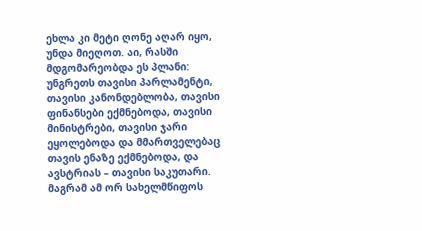ეხლა კი მეტი ღონე აღარ იყო, უნდა მიეღოთ. აი, რასში მდგომარეობდა ეს პლანი: უნგრეთს თავისი პარლამენტი, თავისი კანონდებლობა, თავისი ფინანსები ექმნებოდა, თავისი მინისტრები, თავისი ჯარი ეყოლებოდა და მმართველებაც თავის ენაზე ექმნებოდა, და ავსტრიას – თავისი საკუთარი. მაგრამ ამ ორ სახელმწიფოს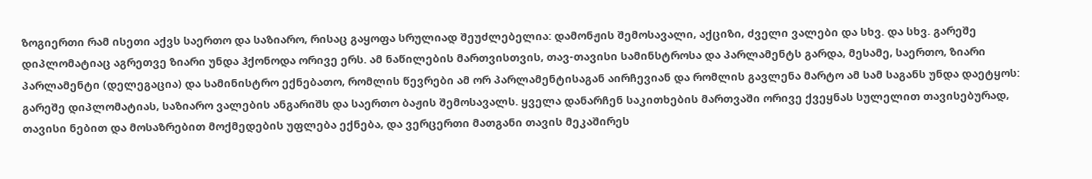ზოგიერთი რამ ისეთი აქვს საერთო და საზიარო, რისაც გაყოფა სრულიად შეუძლებელია: დამონჟის შემოსავალი, აქციზი, ძველი ვალები და სხვ. და სხვ. გარეშე დიპლომატიაც აგრეთვე ზიარი უნდა ჰქონოდა ორივე ერს. ამ ნაწილების მართვისთვის, თავ-თავისი სამინსტროსა და პარლამენტს გარდა, მესამე, საერთო, ზიარი პარლამენტი (დელეგაცია) და სამინისტრო ექნებათო, რომლის წევრები ამ ორ პარლამენტისაგან აირჩევიან და რომლის გავლენა მარტო ამ სამ საგანს უნდა დაეტყოს: გარეშე დიპლომატიას, საზიარო ვალების ანგარიშს და საერთო ბაჟის შემოსავალს. ყველა დანარჩენ საკითხების მართვაში ორივე ქვეყნას სულელით თავისებურად, თავისი ნებით და მოსაზრებით მოქმედების უფლება ექნება, და ვერცერთი მათგანი თავის მეკაშირეს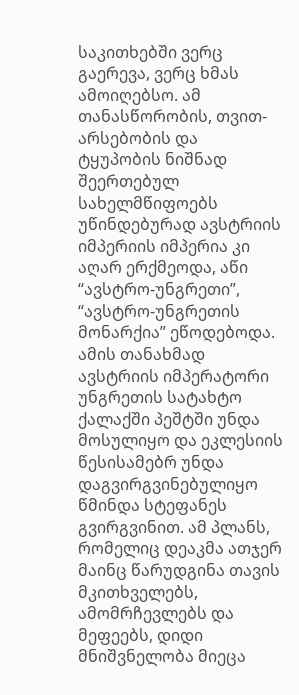საკითხებში ვერც გაერევა, ვერც ხმას ამოიღებსო. ამ თანასწორობის, თვით-არსებობის და ტყუპობის ნიშნად შეერთებულ სახელმწიფოებს უწინდებურად ავსტრიის იმპერიის იმპერია კი აღარ ერქმეოდა, აწი “ავსტრო-უნგრეთი”, “ავსტრო-უნგრეთის მონარქია” ეწოდებოდა. ამის თანახმად ავსტრიის იმპერატორი უნგრეთის სატახტო ქალაქში პეშტში უნდა მოსულიყო და ეკლესიის წესისამებრ უნდა დაგვირგვინებულიყო წმინდა სტეფანეს გვირგვინით. ამ პლანს, რომელიც დეაკმა ათჯერ მაინც წარუდგინა თავის მკითხველებს, ამომრჩევლებს და მეფეებს, დიდი მნიშვნელობა მიეცა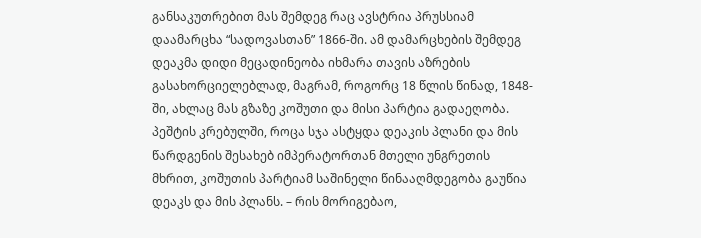განსაკუთრებით მას შემდეგ რაც ავსტრია პრუსსიამ დაამარცხა “სადოვასთან” 1866-ში. ამ დამარცხების შემდეგ დეაკმა დიდი მეცადინეობა იხმარა თავის აზრების გასახორციელებლად, მაგრამ, როგორც 18 წლის წინად, 1848-ში, ახლაც მას გზაზე კოშუთი და მისი პარტია გადაეღობა. პეშტის კრებულში, როცა სჯა ასტყდა დეაკის პლანი და მის წარდგენის შესახებ იმპერატორთან მთელი უნგრეთის მხრით, კოშუთის პარტიამ საშინელი წინააღმდეგობა გაუწია დეაკს და მის პლანს. – რის მორიგებაო,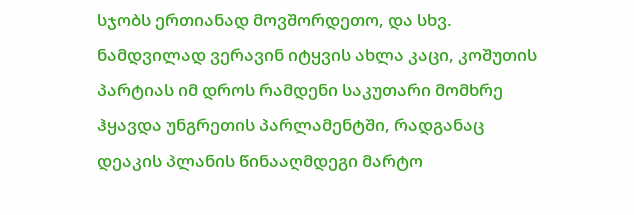სჯობს ერთიანად მოვშორდეთო, და სხვ. ნამდვილად ვერავინ იტყვის ახლა კაცი, კოშუთის პარტიას იმ დროს რამდენი საკუთარი მომხრე ჰყავდა უნგრეთის პარლამენტში, რადგანაც დეაკის პლანის წინააღმდეგი მარტო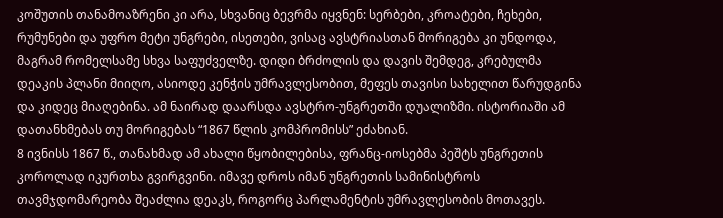კოშუთის თანამოაზრენი კი არა, სხვანიც ბევრმა იყვნენ: სერბები, კროატები, ჩეხები, რუმუნები და უფრო მეტი უნგრები, ისეთები, ვისაც ავსტრიასთან მორიგება კი უნდოდა, მაგრამ რომელსამე სხვა საფუძველზე. დიდი ბრძოლის და დავის შემდეგ, კრებულმა დეაკის პლანი მიიღო, ასიოდე კენჭის უმრავლესობით, მეფეს თავისი სახელით წარუდგინა და კიდეც მიაღებინა. ამ ნაირად დაარსდა ავსტრო-უნგრეთში დუალიზმი. ისტორიაში ამ დათანხმებას თუ მორიგებას “1867 წლის კომპრომისს” ეძახიან.
8 ივნისს 1867 წ., თანახმად ამ ახალი წყობილებისა, ფრანც-იოსებმა პეშტს უნგრეთის კოროლად იკურთხა გვირგვინი. იმავე დროს იმან უნგრეთის სამინისტროს თავმჯდომარეობა შეაძლია დეაკს, როგორც პარლამენტის უმრავლესობის მოთავეს.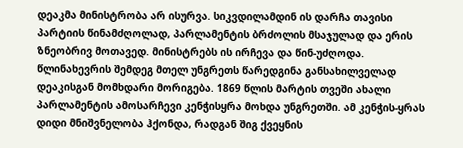დეაკმა მინისტრობა არ ისურვა. სიკვდილამდინ ის დარჩა თავისი პარტიის წინამძღოლად, პარლამენტის ბრძოლის მსაჯულად და ერის ზნეობრივ მოთავედ. მინისტრებს ის ირჩევა და წინ-უძღოდა. წლინახევრის შემდეგ მთელ უნგრეთს წარედგინა განსახილველად დეაკისგან მომხდარი მორიგება. 1869 წლის მარტის თვეში ახალი პარლამენტის ამოსარჩევი კენჭისყრა მოხდა უნგრეთში. ამ კენჭის-ყრას დიდი მნიშვნელობა ჰქონდა, რადგან შიგ ქვეყნის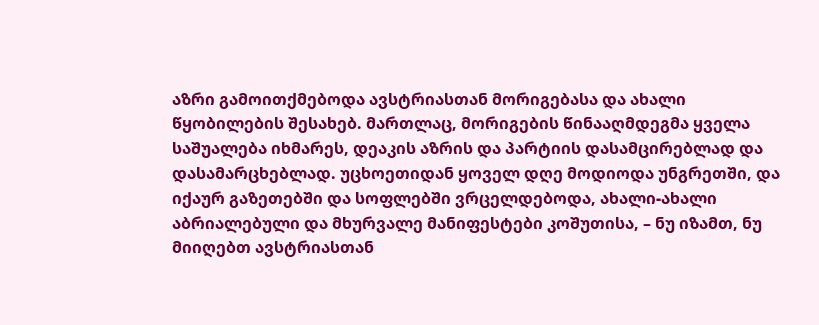აზრი გამოითქმებოდა ავსტრიასთან მორიგებასა და ახალი წყობილების შესახებ. მართლაც, მორიგების წინააღმდეგმა ყველა საშუალება იხმარეს, დეაკის აზრის და პარტიის დასამცირებლად და დასამარცხებლად. უცხოეთიდან ყოველ დღე მოდიოდა უნგრეთში, და იქაურ გაზეთებში და სოფლებში ვრცელდებოდა, ახალი-ახალი აბრიალებული და მხურვალე მანიფესტები კოშუთისა, – ნუ იზამთ, ნუ მიიღებთ ავსტრიასთან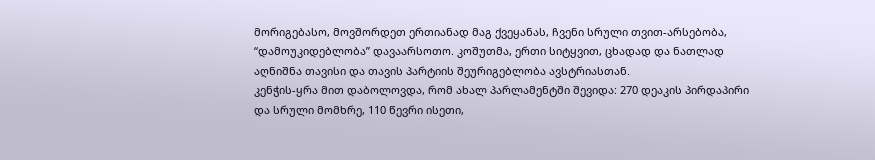მორიგებასო, მოვშორდეთ ერთიანად მაგ ქვეყანას, ჩვენი სრული თვით-არსებობა, “დამოუკიდებლობა” დავაარსოთო. კოშუთმა, ერთი სიტყვით, ცხადად და ნათლად აღნიშნა თავისი და თავის პარტიის შეურიგებლობა ავსტრიასთან.
კენჭის-ყრა მით დაბოლოვდა, რომ ახალ პარლამენტში შევიდა: 270 დეაკის პირდაპირი და სრული მომხრე, 110 წევრი ისეთი,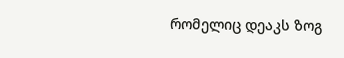რომელიც დეაკს ზოგ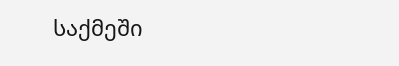საქმეში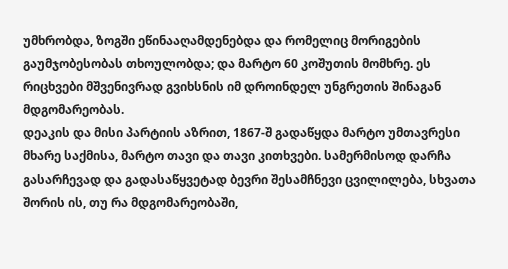უმხრობდა, ზოგში ეწინააღამდენებდა და რომელიც მორიგების გაუმჯობესობას თხოულობდა; და მარტო 60 კოშუთის მომხრე. ეს რიცხვები მშვენივრად გვიხსნის იმ დროინდელ უნგრეთის შინაგან მდგომარეობას.
დეაკის და მისი პარტიის აზრით, 1867-შ გადაწყდა მარტო უმთავრესი მხარე საქმისა, მარტო თავი და თავი კითხვები. სამერმისოდ დარჩა გასარჩევად და გადასაწყვეტად ბევრი შესამჩნევი ცვილილება, სხვათა შორის ის, თუ რა მდგომარეობაში,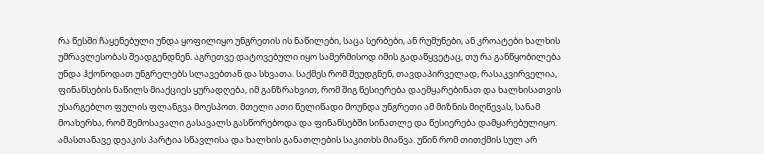რა წესში ჩაყენებული უნდა ყოფილიყო უნგრეთის ის ნაწილები, საცა სერბები, ან რუმუნები, ან კროატები ხალხის უმრავლესობას შეადგენდნენ. აგრეთვე დატოვებული იყო სამერმისოდ იმის გადაწყვეტაც, თუ რა განწყობილება უნდა ჰქონოდათ უნგრელებს სლავებთან და სხვათა. საქმეს რომ შეუდგნენ, თავდაპირველად, რასაკვირველია, ფინანსების ნაწილს მიაქციეს ყურადღება, იმ განზრახვით, რომ შიგ წესიერება დაემყარებინათ და ხალხისათვის უსარგებლო ფულის ფლანგვა მოესპოთ. მთელი ათი წელიწადი მოუნდა უნგრეთი ამ მიზნის მიღწევას, სანამ მოახერხა, რომ შემოსავალი გასავალს გასწორებოდა და ფინანსებში სინათლე და წესიერება დამყარებულიყო. ამასთანავე დეაკის პარტია სწავლისა და ხალხის განათლების საკითხს მიაწვა. უწინ რომ თითქმის სულ არ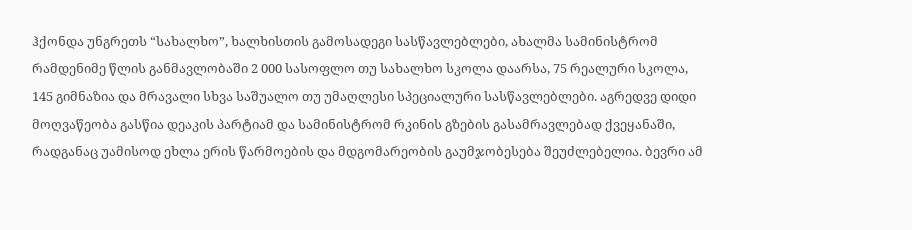ჰქონდა უნგრეთს “სახალხო”, ხალხისთის გამოსადეგი სასწავლებლები, ახალმა სამინისტრომ რამდენიმე წლის განმავლობაში 2 000 სასოფლო თუ სახალხო სკოლა დაარსა, 75 რეალური სკოლა, 145 გიმნაზია და მრავალი სხვა საშუალო თუ უმაღლესი სპეციალური სასწავლებლები. აგრედვე დიდი მოღვაწეობა გასწია დეაკის პარტიამ და სამინისტრომ რკინის გზების გასამრავლებად ქვეყანაში, რადგანაც უამისოდ ეხლა ერის წარმოების და მდგომარეობის გაუმჯობესება შეუძლებელია. ბევრი ამ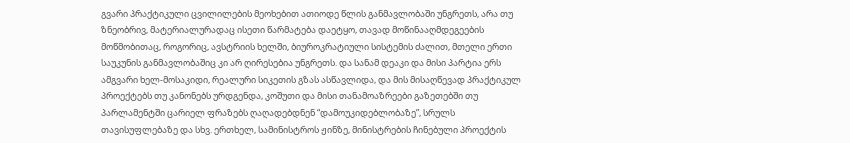გვარი პრაქტიკული ცვილილების მეოხებით ათიოდე წლის განმავლობაში უნგრეთს, არა თუ ზნეობრივ, მატერიალურადაც ისეთი წარმატება დაეტყო, თავად მოწინააღმდეგეების მოწმობითაც, როგორიც, ავსტრიის ხელში, ბიუროკრატიული სისტემის ძალით, მთელი ერთი საუკუნის განმავლობაშიც კი არ ღირესებია უნგრეთს. და სანამ დეაკი და მისი პარტია ერს ამგვარი ხელ-მოსაკიდი, რეალური სიკეთის გზას ასწავლიდა, და მის მისაღწევად პრაქტიკულ პროექტებს თუ კანონებს ურდგენდა, კოშუთი და მისი თანამოაზრეები გაზეთებში თუ პარლამენტში ცარიელ ფრაზებს ღაღადებდნენ “დამოუკიდებლობაზე”, სრულს თავისუფლებაზე და სხვ. ერთხელ, სამინისტროს ჟინზე, მინისტრების ჩინებული პროექტის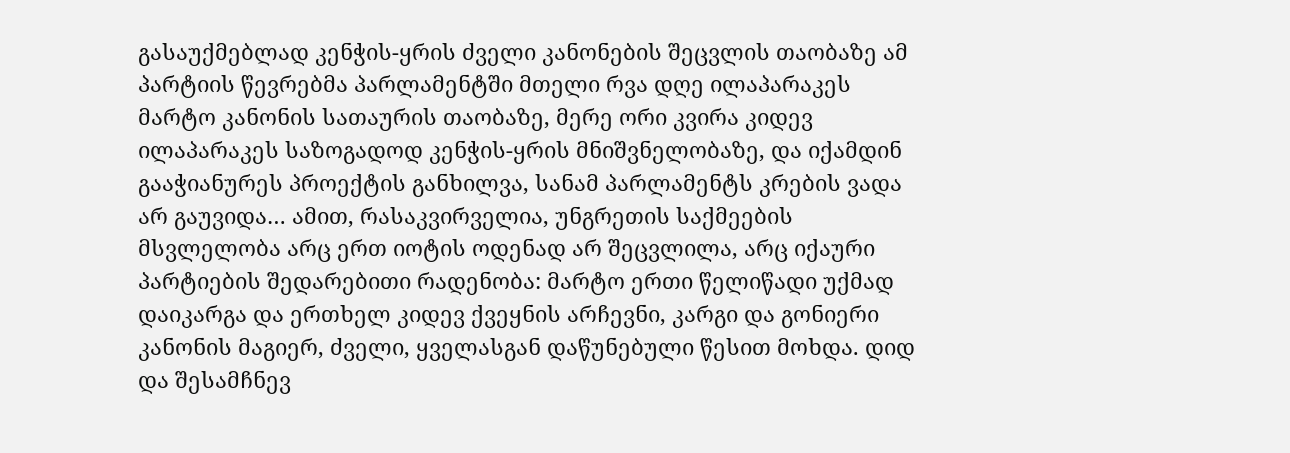გასაუქმებლად კენჭის-ყრის ძველი კანონების შეცვლის თაობაზე ამ პარტიის წევრებმა პარლამენტში მთელი რვა დღე ილაპარაკეს მარტო კანონის სათაურის თაობაზე, მერე ორი კვირა კიდევ ილაპარაკეს საზოგადოდ კენჭის-ყრის მნიშვნელობაზე, და იქამდინ გააჭიანურეს პროექტის განხილვა, სანამ პარლამენტს კრების ვადა არ გაუვიდა… ამით, რასაკვირველია, უნგრეთის საქმეების მსვლელობა არც ერთ იოტის ოდენად არ შეცვლილა, არც იქაური პარტიების შედარებითი რადენობა: მარტო ერთი წელიწადი უქმად დაიკარგა და ერთხელ კიდევ ქვეყნის არჩევნი, კარგი და გონიერი კანონის მაგიერ, ძველი, ყველასგან დაწუნებული წესით მოხდა. დიდ და შესამჩნევ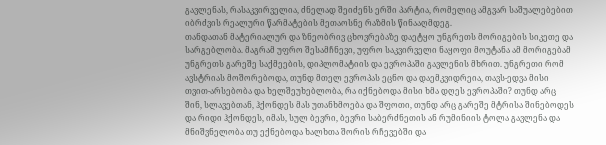გავლენას, რასაკვირველია, ძნელად შეიძენს ერში პარტია, რომელიც ამგვარ საშუალებებით იბრძვის რეალური წარმატების მეთაოსნე რაზმის წინააღმდეგ.
თანდათან მატერიალურ და ზნეობრივ ცხოვრებაზე დაეტყო უნგრეთს მორიგების სიკეთე და სარგებლობა. მაგრამ უფრო შესამჩნევი, უფრო საკვირველი ნაყოფი მოუტანა ამ მორიგებამ უნგრეთს გარეშე საქმეების, დიპლომატიის და ევროპაში გავლენის მხრით. უნგრეთი რომ ავსტრიას მოშორებოდა, თუნდ მთელ ევროპას ეცნო და დაემკვიდრეია, თავს-ედვა მისი თვით-არსებობა და ხელშეუხებლობა, რა იქნებოდა მისი ხმა დღეს ევროპაში? თუნდ არც შინ, სლავებთან, ჰქონდეს მას უთანხმოება და შფოთი, თუნდ არც გარეშე მტრისა შინებოდეს და რიდი ჰქონდეს, იმას, სულ ბევრი, ბევრი საბერძნეთის ან რუმინიის ტოლა გავლენა და მნიშვნელობა თუ ექნებოდა ხალხთა შორის რჩევებში და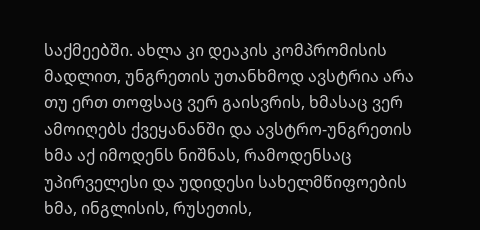საქმეებში. ახლა კი დეაკის კომპრომისის მადლით, უნგრეთის უთანხმოდ ავსტრია არა თუ ერთ თოფსაც ვერ გაისვრის, ხმასაც ვერ ამოიღებს ქვეყანანში და ავსტრო-უნგრეთის ხმა აქ იმოდენს ნიშნას, რამოდენსაც უპირველესი და უდიდესი სახელმწიფოების ხმა, ინგლისის, რუსეთის,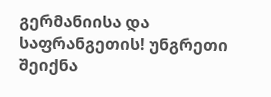გერმანიისა და საფრანგეთის! უნგრეთი შეიქნა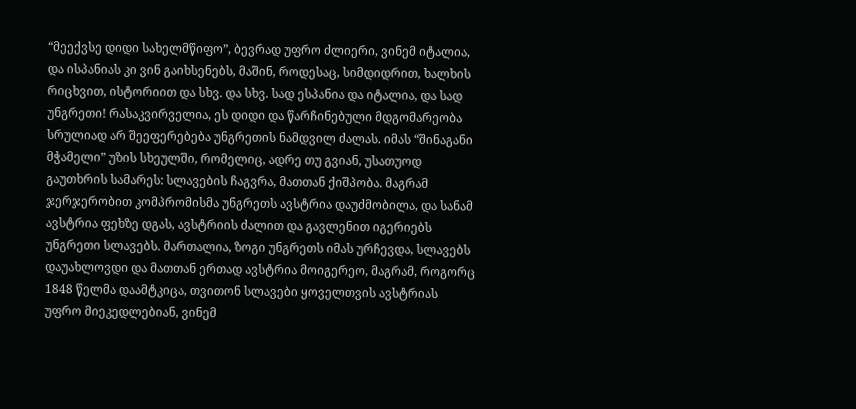“მეექვსე დიდი სახელმწიფო”, ბევრად უფრო ძლიერი, ვინემ იტალია, და ისპანიას კი ვინ გაიხსენებს, მაშინ, როდესაც, სიმდიდრით, ხალხის რიცხვით, ისტორიით და სხვ. და სხვ. სად ესპანია და იტალია, და სად უნგრეთი! რასაკვირველია, ეს დიდი და წარჩინებული მდგომარეობა სრულიად არ შეეფერებება უნგრეთის ნამდვილ ძალას. იმას “შინაგანი მჭამელი” უზის სხეულში, რომელიც, ადრე თუ გვიან, უსათუოდ გაუთხრის სამარეს: სლავების ჩაგვრა, მათთან ქიშპობა. მაგრამ ჯერჯერობით კომპრომისმა უნგრეთს ავსტრია დაუძმობილა, და სანამ ავსტრია ფეხზე დგას, ავსტრიის ძალით და გავლენით იგერიებს უნგრეთი სლავებს. მართალია, ზოგი უნგრეთს იმას ურჩევდა, სლავებს დაუახლოვდი და მათთან ერთად ავსტრია მოიგერეო, მაგრამ, როგორც 1848 წელმა დაამტკიცა, თვითონ სლავები ყოველთვის ავსტრიას უფრო მიეკედლებიან, ვინემ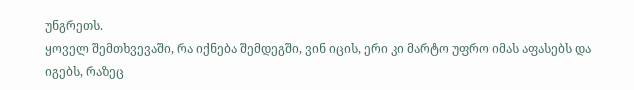უნგრეთს.
ყოველ შემთხვევაში, რა იქნება შემდეგში, ვინ იცის, ერი კი მარტო უფრო იმას აფასებს და იგებს, რაზეც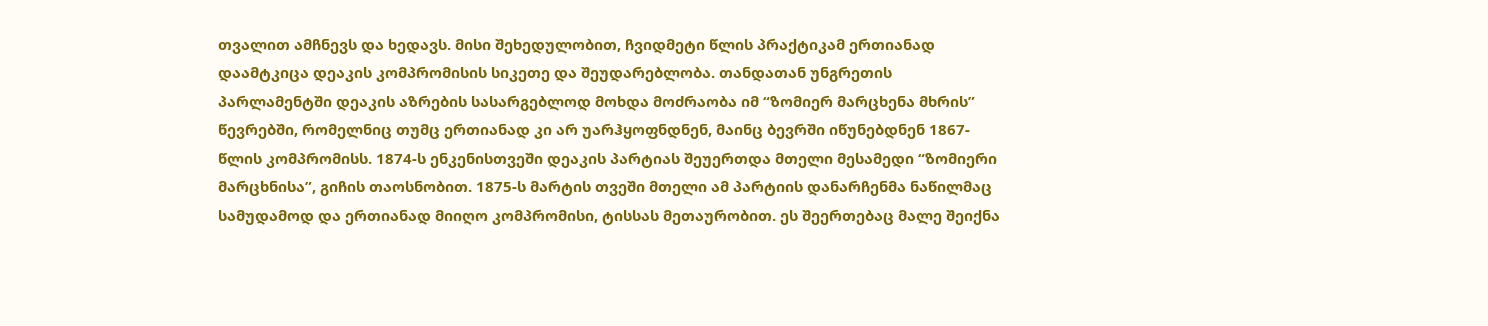თვალით ამჩნევს და ხედავს. მისი შეხედულობით, ჩვიდმეტი წლის პრაქტიკამ ერთიანად დაამტკიცა დეაკის კომპრომისის სიკეთე და შეუდარებლობა. თანდათან უნგრეთის პარლამენტში დეაკის აზრების სასარგებლოდ მოხდა მოძრაობა იმ “ზომიერ მარცხენა მხრის” წევრებში, რომელნიც თუმც ერთიანად კი არ უარჰყოფნდნენ, მაინც ბევრში იწუნებდნენ 1867-წლის კომპრომისს. 1874-ს ენკენისთვეში დეაკის პარტიას შეუერთდა მთელი მესამედი “ზომიერი მარცხნისა”, გიჩის თაოსნობით. 1875-ს მარტის თვეში მთელი ამ პარტიის დანარჩენმა ნაწილმაც სამუდამოდ და ერთიანად მიიღო კომპრომისი, ტისსას მეთაურობით. ეს შეერთებაც მალე შეიქნა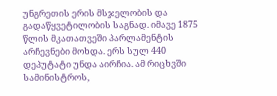უნგრეთის ერის მსჯელობის და გადაწყვეტილობის საგნად. იმავე 1875 წლის მკათათვეში პარლამენტის არჩევნები მოხდა. ერს სულ 440 დეპუტატი უნდა აირჩია. ამ რიცხვში სამინისტროს,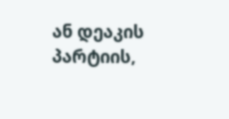ან დეაკის პარტიის,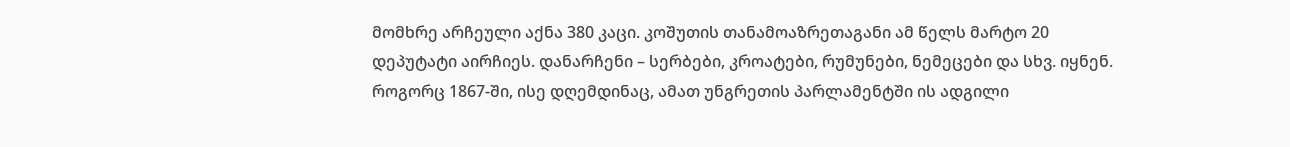მომხრე არჩეული აქნა 380 კაცი. კოშუთის თანამოაზრეთაგანი ამ წელს მარტო 20 დეპუტატი აირჩიეს. დანარჩენი – სერბები, კროატები, რუმუნები, ნემეცები და სხვ. იყნენ. როგორც 1867-ში, ისე დღემდინაც, ამათ უნგრეთის პარლამენტში ის ადგილი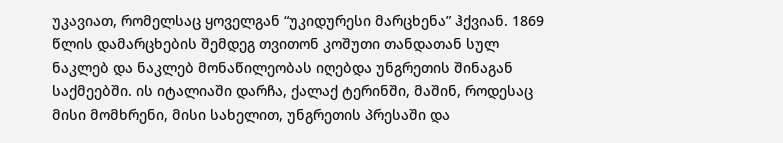უკავიათ, რომელსაც ყოველგან “უკიდურესი მარცხენა” ჰქვიან. 1869 წლის დამარცხების შემდეგ თვითონ კოშუთი თანდათან სულ ნაკლებ და ნაკლებ მონაწილეობას იღებდა უნგრეთის შინაგან საქმეებში. ის იტალიაში დარჩა, ქალაქ ტერინში, მაშინ, როდესაც მისი მომხრენი, მისი სახელით, უნგრეთის პრესაში და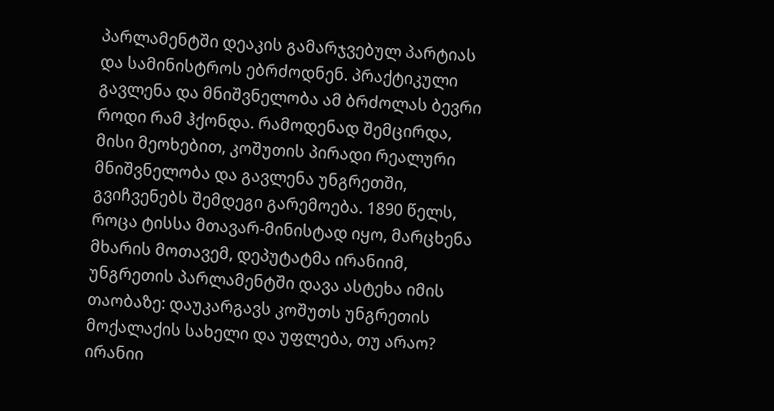პარლამენტში დეაკის გამარჯვებულ პარტიას და სამინისტროს ებრძოდნენ. პრაქტიკული გავლენა და მნიშვნელობა ამ ბრძოლას ბევრი როდი რამ ჰქონდა. რამოდენად შემცირდა, მისი მეოხებით, კოშუთის პირადი რეალური მნიშვნელობა და გავლენა უნგრეთში, გვიჩვენებს შემდეგი გარემოება. 1890 წელს, როცა ტისსა მთავარ-მინისტად იყო, მარცხენა მხარის მოთავემ, დეპუტატმა ირანიიმ, უნგრეთის პარლამენტში დავა ასტეხა იმის თაობაზე: დაუკარგავს კოშუთს უნგრეთის მოქალაქის სახელი და უფლება, თუ არაო? ირანიი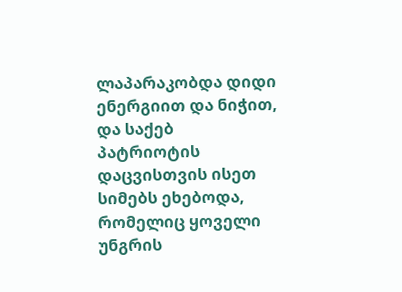ლაპარაკობდა დიდი ენერგიით და ნიჭით, და საქებ პატრიოტის დაცვისთვის ისეთ სიმებს ეხებოდა, რომელიც ყოველი უნგრის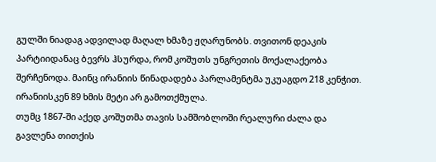გულში ნიადაგ ადვილად მაღალ ხმაზე ჟღარუნობს. თვითონ დეაკის პარტიიდანაც ბევრს ჰსურდა, რომ კოშუთს უნგრეთის მოქალაქეობა შერჩენოდა. მაინც ირანიის წინადადება პარლამენტმა უკუაგდო 218 კენჭით. ირანიისკენ 89 ხმის მეტი არ გამოთქმულა.
თუმც 1867-ში აქედ კოშუთმა თავის სამშობლოში რეალური ძალა და გავლენა თითქის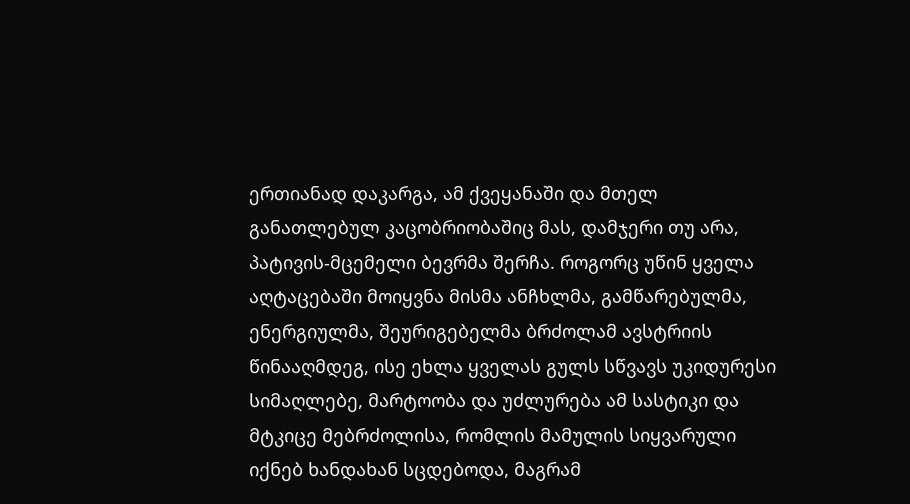ერთიანად დაკარგა, ამ ქვეყანაში და მთელ განათლებულ კაცობრიობაშიც მას, დამჯერი თუ არა, პატივის-მცემელი ბევრმა შერჩა. როგორც უწინ ყველა აღტაცებაში მოიყვნა მისმა ანჩხლმა, გამწარებულმა, ენერგიულმა, შეურიგებელმა ბრძოლამ ავსტრიის წინააღმდეგ, ისე ეხლა ყველას გულს სწვავს უკიდურესი სიმაღლებე, მარტოობა და უძლურება ამ სასტიკი და მტკიცე მებრძოლისა, რომლის მამულის სიყვარული იქნებ ხანდახან სცდებოდა, მაგრამ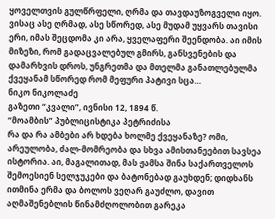ყოველთვის გულწრფელი, ღრმა და თავდაუზოგველი იყო. ვისაც ასე ღრმად, ასე სწორედ, ასე მუდამ უყვარს თავისი ერი, იმას შეცდომა კი არა, ყველაფერი შეენდობა. აი იმის მიზეზი, რომ გადაცვალებულ გმირს, განსვენების და დამარხვის დროს, უნგრეთმა და მთელმა განათლებულმა ქვეყანამ სწორედ რომ მეფური პატივი სცა…
ნიკო ნიკოლაძე
გაზეთი “კვალი”, ივნისი 12, 1894 წ.
“მოამბის” პუბლიცისტიკა პეტრიძისა
რა და რა ამბები არ ხდება ხოლმე ქვეყანაზე? ომი, არეულობა, ძალ-მომრეობა და სხვა ამისთანეებით სავსეა ისტორია. აი, მაგალითად, მას ჟამსა შინა საქართველოს შემოესიენ სელჯუკები და ბატონებად გაუხდენ; დიდხანს ითმინა ერმა და ბოლოს ვეღარ გაუძლო, დავით აღმაშენებლის წინამძღოლობით გარეკა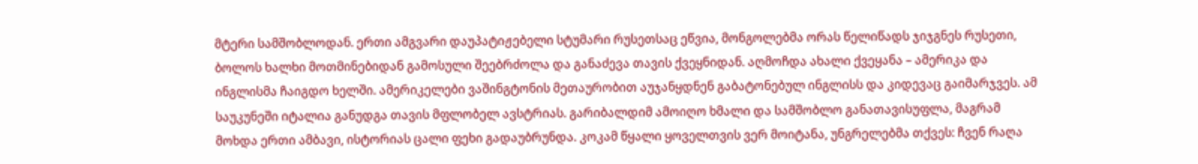მტერი სამშობლოდან. ერთი ამგვარი დაუპატიჟებელი სტუმარი რუსეთსაც ეწვია, მონგოლებმა ორას წელიწადს ჯიჯგნეს რუსეთი, ბოლოს ხალხი მოთმინებიდან გამოსული შეებრძოლა და განაძევა თავის ქვეყნიდან. აღმოჩდა ახალი ქვეყანა – ამერიკა და ინგლისმა ჩაიგდო ხელში. ამერიკელები ვაშინგტონის მეთაურობით აუჯანყდნენ გაბატონებულ ინგლისს და კიდევაც გაიმარჯვეს. ამ საუკუნეში იტალია განუდგა თავის მფლობელ ავსტრიას. გარიბალდიმ ამოიღო ხმალი და სამშობლო განათავისუფლა, მაგრამ მოხდა ერთი ამბავი, ისტორიას ცალი ფეხი გადაუბრუნდა. კოკამ წყალი ყოველთვის ვერ მოიტანა, უნგრელებმა თქვეს: ჩვენ რაღა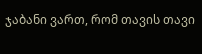ჯაბანი ვართ, რომ თავის თავი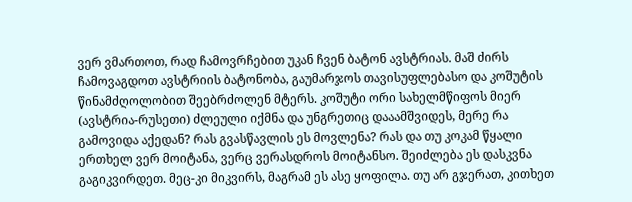ვერ ვმართოთ, რად ჩამოვრჩებით უკან ჩვენ ბატონ ავსტრიას. მაშ ძირს ჩამოვაგდოთ ავსტრიის ბატონობა, გაუმარჯოს თავისუფლებასო და კოშუტის წინამძღოლობით შეებრძოლენ მტერს. კოშუტი ორი სახელმწიფოს მიერ (ავსტრია-რუსეთი) ძლეული იქმნა და უნგრეთიც დააამშვიდეს, მერე რა გამოვიდა აქედან? რას გვასწავლის ეს მოვლენა? რას და თუ კოკამ წყალი ერთხელ ვერ მოიტანა, ვერც ვერასდროს მოიტანსო. შეიძლება ეს დასკვნა გაგიკვირდეთ. მეც-კი მიკვირს, მაგრამ ეს ასე ყოფილა. თუ არ გჯერათ, კითხეთ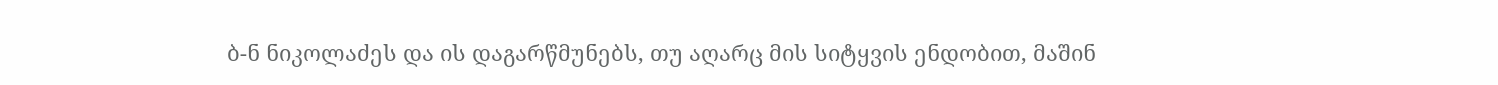ბ-ნ ნიკოლაძეს და ის დაგარწმუნებს, თუ აღარც მის სიტყვის ენდობით, მაშინ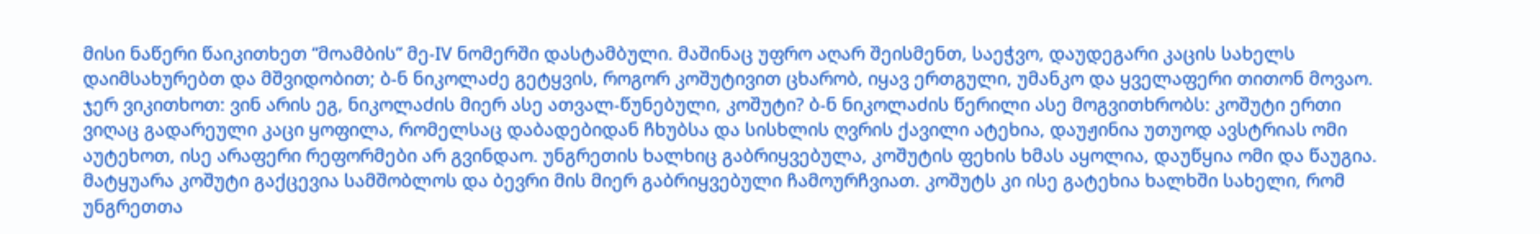მისი ნაწერი წაიკითხეთ “მოამბის” მე-IV ნომერში დასტამბული. მაშინაც უფრო აღარ შეისმენთ, საეჭვო, დაუდეგარი კაცის სახელს დაიმსახურებთ და მშვიდობით; ბ-ნ ნიკოლაძე გეტყვის, როგორ კოშუტივით ცხარობ, იყავ ერთგული, უმანკო და ყველაფერი თითონ მოვაო. ჯერ ვიკითხოთ: ვინ არის ეგ, ნიკოლაძის მიერ ასე ათვალ-წუნებული, კოშუტი? ბ-ნ ნიკოლაძის წერილი ასე მოგვითხრობს: კოშუტი ერთი ვიღაც გადარეული კაცი ყოფილა, რომელსაც დაბადებიდან ჩხუბსა და სისხლის ღვრის ქავილი ატეხია, დაუჟინია უთუოდ ავსტრიას ომი აუტეხოთ, ისე არაფერი რეფორმები არ გვინდაო. უნგრეთის ხალხიც გაბრიყვებულა, კოშუტის ფეხის ხმას აყოლია, დაუწყია ომი და წაუგია. მატყუარა კოშუტი გაქცევია სამშობლოს და ბევრი მის მიერ გაბრიყვებული ჩამოურჩვიათ. კოშუტს კი ისე გატეხია ხალხში სახელი, რომ უნგრეთთა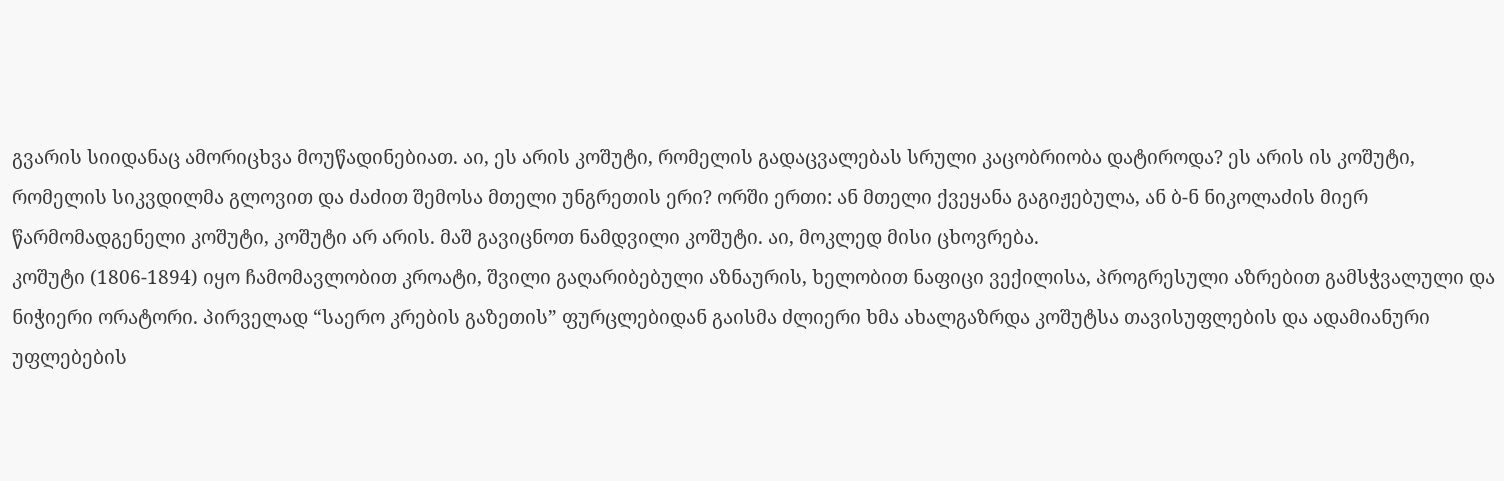გვარის სიიდანაც ამორიცხვა მოუწადინებიათ. აი, ეს არის კოშუტი, რომელის გადაცვალებას სრული კაცობრიობა დატიროდა? ეს არის ის კოშუტი, რომელის სიკვდილმა გლოვით და ძაძით შემოსა მთელი უნგრეთის ერი? ორში ერთი: ან მთელი ქვეყანა გაგიჟებულა, ან ბ-ნ ნიკოლაძის მიერ წარმომადგენელი კოშუტი, კოშუტი არ არის. მაშ გავიცნოთ ნამდვილი კოშუტი. აი, მოკლედ მისი ცხოვრება.
კოშუტი (1806-1894) იყო ჩამომავლობით კროატი, შვილი გაღარიბებული აზნაურის, ხელობით ნაფიცი ვექილისა, პროგრესული აზრებით გამსჭვალული და ნიჭიერი ორატორი. პირველად “საერო კრების გაზეთის” ფურცლებიდან გაისმა ძლიერი ხმა ახალგაზრდა კოშუტსა თავისუფლების და ადამიანური უფლებების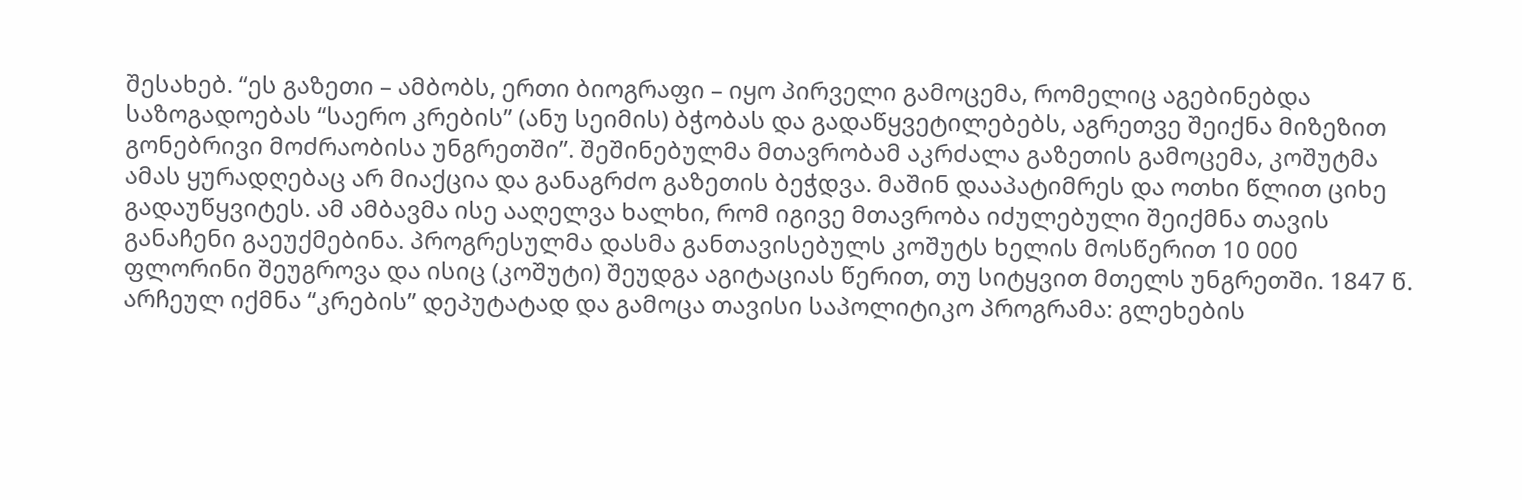შესახებ. “ეს გაზეთი – ამბობს, ერთი ბიოგრაფი – იყო პირველი გამოცემა, რომელიც აგებინებდა საზოგადოებას “საერო კრების” (ანუ სეიმის) ბჭობას და გადაწყვეტილებებს, აგრეთვე შეიქნა მიზეზით გონებრივი მოძრაობისა უნგრეთში”. შეშინებულმა მთავრობამ აკრძალა გაზეთის გამოცემა, კოშუტმა ამას ყურადღებაც არ მიაქცია და განაგრძო გაზეთის ბეჭდვა. მაშინ დააპატიმრეს და ოთხი წლით ციხე გადაუწყვიტეს. ამ ამბავმა ისე ააღელვა ხალხი, რომ იგივე მთავრობა იძულებული შეიქმნა თავის განაჩენი გაეუქმებინა. პროგრესულმა დასმა განთავისებულს კოშუტს ხელის მოსწერით 10 000 ფლორინი შეუგროვა და ისიც (კოშუტი) შეუდგა აგიტაციას წერით, თუ სიტყვით მთელს უნგრეთში. 1847 წ. არჩეულ იქმნა “კრების” დეპუტატად და გამოცა თავისი საპოლიტიკო პროგრამა: გლეხების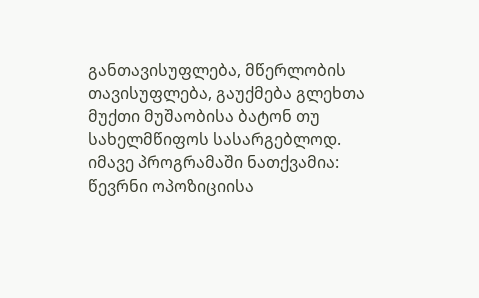განთავისუფლება, მწერლობის თავისუფლება, გაუქმება გლეხთა მუქთი მუშაობისა ბატონ თუ სახელმწიფოს სასარგებლოდ. იმავე პროგრამაში ნათქვამია: წევრნი ოპოზიციისა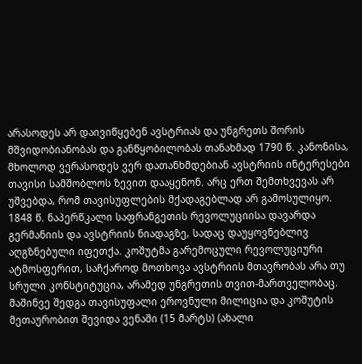არასოდეს არ დაივიწყებენ ავსტრიას და უნგრეთს შორის მშვიდობიანობას და განწყობილობას თანახმად 1790 წ. კანონისა, მხოლოდ ვერასოდეს ვერ დათანხმდებიან ავსტრიის ინტერესები თავისი სამშობლოს ზევით დააყენონ. არც ერთ შემთხვევას არ უშვებდა, რომ თავისუფლების მქადაგებლად არ გამოსულიყო. 1848 წ. ნაპერწკალი საფრანგეთის რევოლუციისა დავარდა გერმანიის და ავსტრიის ნიადაგზე, სადაც დაუყოვნებლივ აღგზნებული იფეთქა. კოშუტმა გარემოცული რევოლუციური ატმოსფერით, საჩქაროდ მოთხოვა ავსტრიის მთავრობას არა თუ სრული კონსტიტუცია, არამედ უნგრეთის თვით-მართველობაც. მაშინვე შედგა თავისუფალი ეროვნული მილიცია და კოშუტის მეთაურობით შევიდა ვენაში (15 მარტს) (ახალი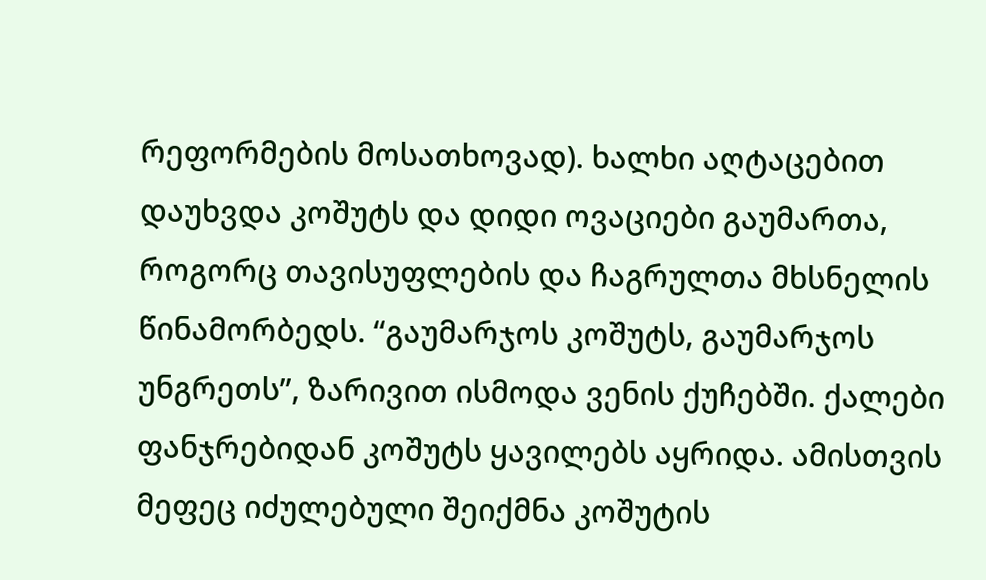რეფორმების მოსათხოვად). ხალხი აღტაცებით დაუხვდა კოშუტს და დიდი ოვაციები გაუმართა, როგორც თავისუფლების და ჩაგრულთა მხსნელის წინამორბედს. “გაუმარჯოს კოშუტს, გაუმარჯოს უნგრეთს”, ზარივით ისმოდა ვენის ქუჩებში. ქალები ფანჯრებიდან კოშუტს ყავილებს აყრიდა. ამისთვის მეფეც იძულებული შეიქმნა კოშუტის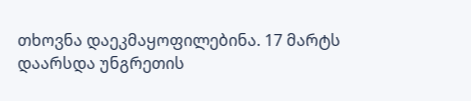თხოვნა დაეკმაყოფილებინა. 17 მარტს დაარსდა უნგრეთის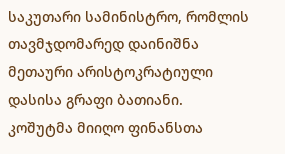საკუთარი სამინისტრო, რომლის თავმჯდომარედ დაინიშნა მეთაური არისტოკრატიული დასისა გრაფი ბათიანი. კოშუტმა მიიღო ფინანსთა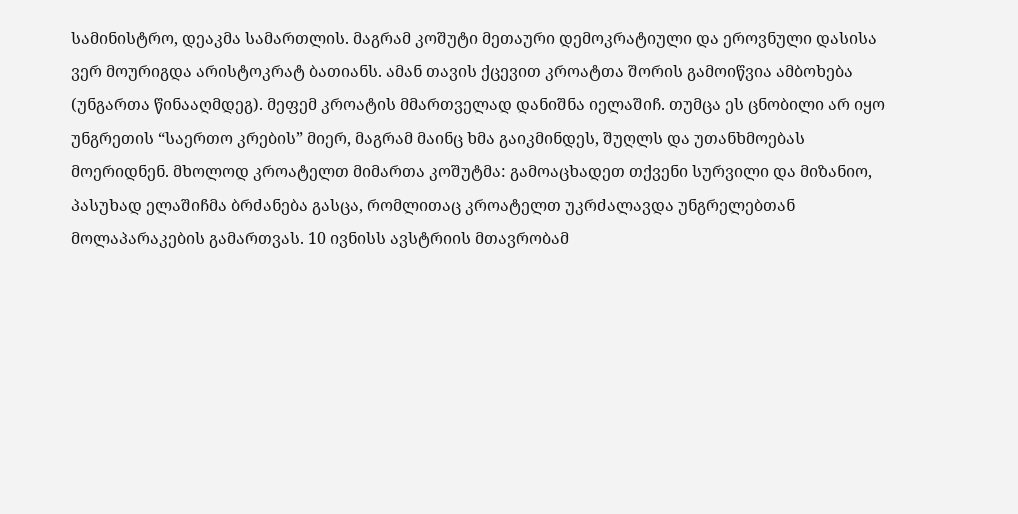სამინისტრო, დეაკმა სამართლის. მაგრამ კოშუტი მეთაური დემოკრატიული და ეროვნული დასისა ვერ მოურიგდა არისტოკრატ ბათიანს. ამან თავის ქცევით კროატთა შორის გამოიწვია ამბოხება (უნგართა წინააღმდეგ). მეფემ კროატის მმართველად დანიშნა იელაშიჩ. თუმცა ეს ცნობილი არ იყო უნგრეთის “საერთო კრების” მიერ, მაგრამ მაინც ხმა გაიკმინდეს, შუღლს და უთანხმოებას მოერიდნენ. მხოლოდ კროატელთ მიმართა კოშუტმა: გამოაცხადეთ თქვენი სურვილი და მიზანიო, პასუხად ელაშიჩმა ბრძანება გასცა, რომლითაც კროატელთ უკრძალავდა უნგრელებთან მოლაპარაკების გამართვას. 10 ივნისს ავსტრიის მთავრობამ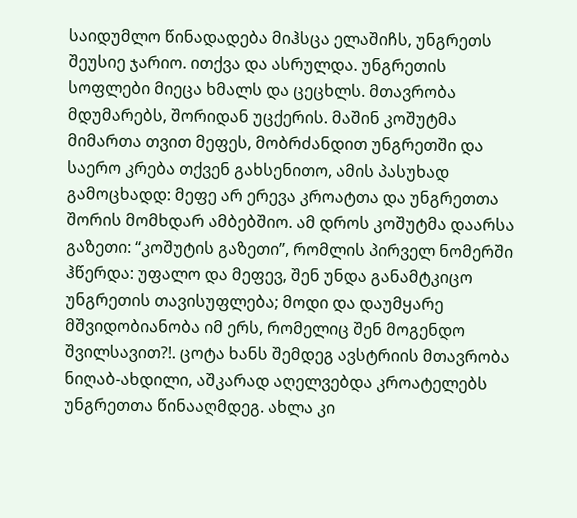საიდუმლო წინადადება მიჰსცა ელაშიჩს, უნგრეთს შეუსიე ჯარიო. ითქვა და ასრულდა. უნგრეთის სოფლები მიეცა ხმალს და ცეცხლს. მთავრობა მდუმარებს, შორიდან უცქერის. მაშინ კოშუტმა მიმართა თვით მეფეს, მობრძანდით უნგრეთში და საერო კრება თქვენ გახსენითო, ამის პასუხად გამოცხადდ: მეფე არ ერევა კროატთა და უნგრეთთა შორის მომხდარ ამბებშიო. ამ დროს კოშუტმა დაარსა გაზეთი: “კოშუტის გაზეთი”, რომლის პირველ ნომერში ჰწერდა: უფალო და მეფევ, შენ უნდა განამტკიცო უნგრეთის თავისუფლება; მოდი და დაუმყარე მშვიდობიანობა იმ ერს, რომელიც შენ მოგენდო შვილსავით?!. ცოტა ხანს შემდეგ ავსტრიის მთავრობა ნიღაბ-ახდილი, აშკარად აღელვებდა კროატელებს უნგრეთთა წინააღმდეგ. ახლა კი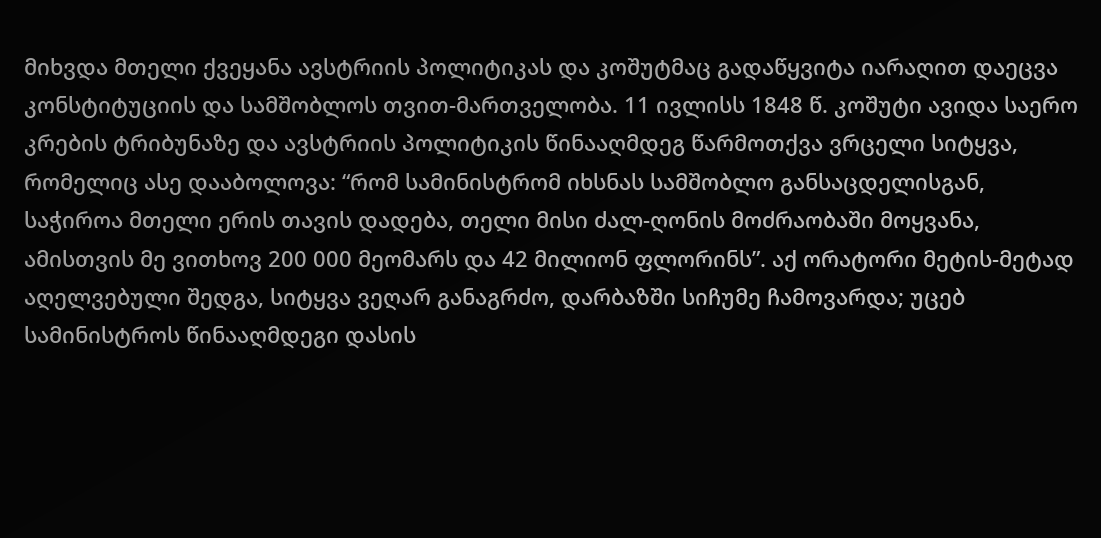მიხვდა მთელი ქვეყანა ავსტრიის პოლიტიკას და კოშუტმაც გადაწყვიტა იარაღით დაეცვა კონსტიტუციის და სამშობლოს თვით-მართველობა. 11 ივლისს 1848 წ. კოშუტი ავიდა საერო კრების ტრიბუნაზე და ავსტრიის პოლიტიკის წინააღმდეგ წარმოთქვა ვრცელი სიტყვა, რომელიც ასე დააბოლოვა: “რომ სამინისტრომ იხსნას სამშობლო განსაცდელისგან, საჭიროა მთელი ერის თავის დადება, თელი მისი ძალ-ღონის მოძრაობაში მოყვანა, ამისთვის მე ვითხოვ 200 000 მეომარს და 42 მილიონ ფლორინს”. აქ ორატორი მეტის-მეტად აღელვებული შედგა, სიტყვა ვეღარ განაგრძო, დარბაზში სიჩუმე ჩამოვარდა; უცებ სამინისტროს წინააღმდეგი დასის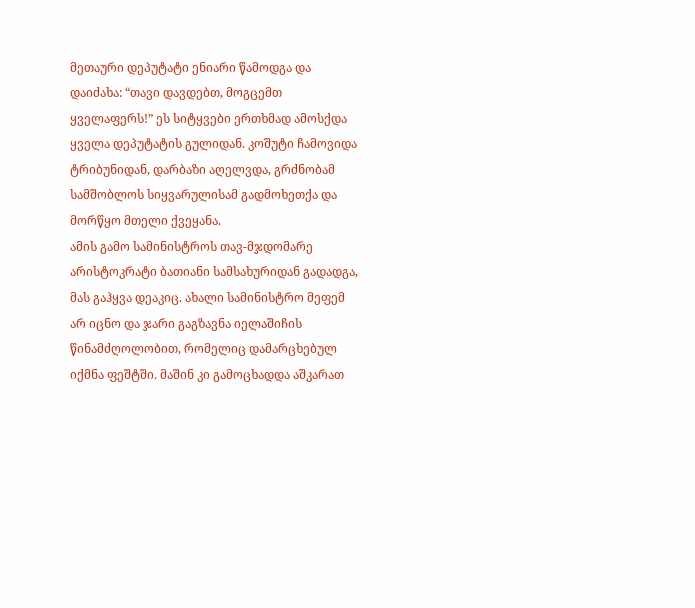მეთაური დეპუტატი ენიარი წამოდგა და დაიძახა: “თავი დავდებთ, მოგცემთ ყველაფერს!” ეს სიტყვები ერთხმად ამოსქდა ყველა დეპუტატის გულიდან. კოშუტი ჩამოვიდა ტრიბუნიდან, დარბაზი აღელვდა, გრძნობამ სამშობლოს სიყვარულისამ გადმოხეთქა და მორწყო მთელი ქვეყანა.
ამის გამო სამინისტროს თავ-მჯდომარე არისტოკრატი ბათიანი სამსახურიდან გადადგა, მას გაჰყვა დეაკიც. ახალი სამინისტრო მეფემ არ იცნო და ჯარი გაგზავნა იელაშიჩის წინამძღოლობით, რომელიც დამარცხებულ იქმნა ფეშტში. მაშინ კი გამოცხადდა აშკარათ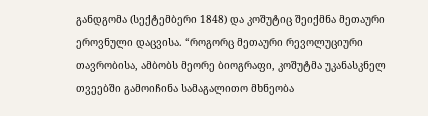განდგომა (სექტემბერი 1848) და კოშუტიც შეიქმნა მეთაური ეროვნული დაცვისა. “როგორც მეთაური რევოლუციური თავრობისა, ამბობს მეორე ბიოგრაფი, კოშუტმა უკანასკნელ თვეებში გამოიჩინა სამაგალითო მხნეობა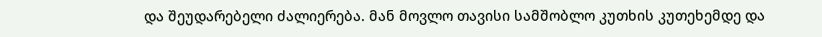და შეუდარებელი ძალიერება. მან მოვლო თავისი სამშობლო კუთხის კუთეხემდე და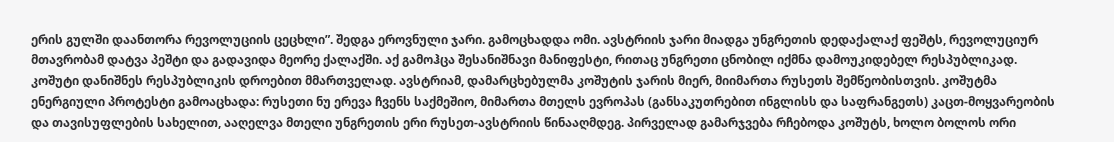ერის გულში დაანთორა რევოლუციის ცეცხლი”. შედგა ეროვნული ჯარი. გამოცხადდა ომი. ავსტრიის ჯარი მიადგა უნგრეთის დედაქალაქ ფეშტს, რევოლუციურ მთავრობამ დატვა პეშტი და გადავიდა მეორე ქალაქში. აქ გამოჰცა შესანიშნავი მანიფესტი, რითაც უნგრეთი ცნობილ იქმნა დამოუკიდებელ რესპუბლიკად. კოშუტი დანიშნეს რესპუბლიკის დროებით მმართველად. ავსტრიამ, დამარცხებულმა კოშუტის ჯარის მიერ, მიიმართა რუსეთს შემწეობისთვის. კოშუტმა ენერგიული პროტესტი გამოაცხადა: რუსეთი ნუ ერევა ჩვენს საქმეშიო, მიმართა მთელს ევროპას (განსაკუთრებით ინგლისს და საფრანგეთს) კაცთ-მოყვარეობის და თავისუფლების სახელით, ააღელვა მთელი უნგრეთის ერი რუსეთ-ავსტრიის წინააღმდეგ. პირველად გამარჯვება რჩებოდა კოშუტს, ხოლო ბოლოს ორი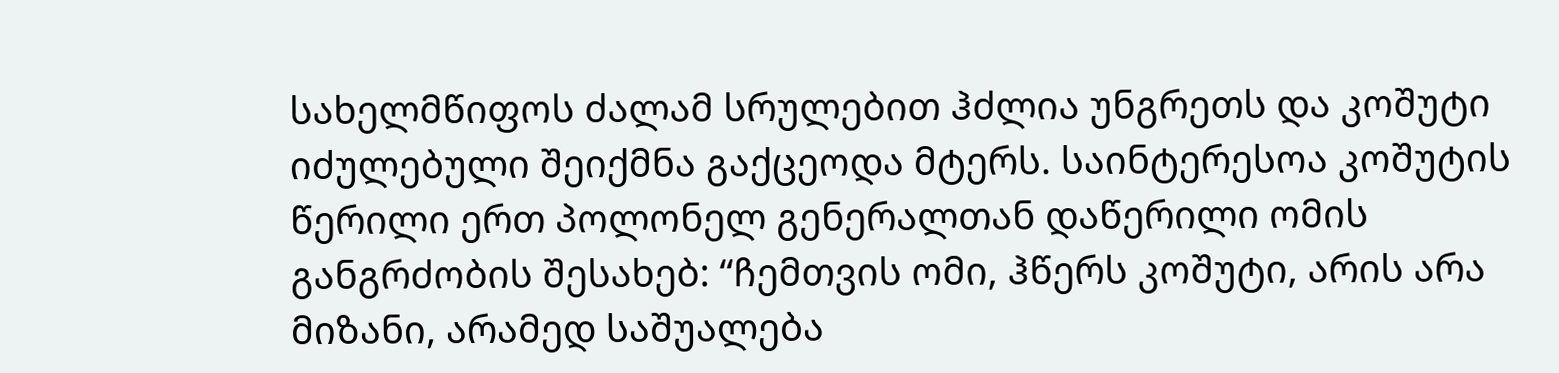სახელმწიფოს ძალამ სრულებით ჰძლია უნგრეთს და კოშუტი იძულებული შეიქმნა გაქცეოდა მტერს. საინტერესოა კოშუტის წერილი ერთ პოლონელ გენერალთან დაწერილი ომის განგრძობის შესახებ: “ჩემთვის ომი, ჰწერს კოშუტი, არის არა მიზანი, არამედ საშუალება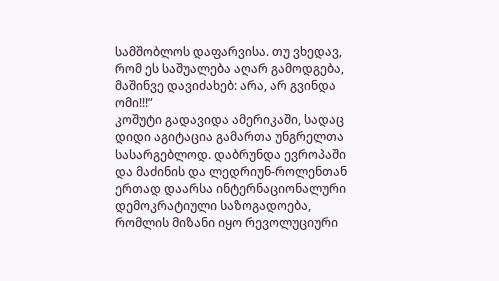სამშობლოს დაფარვისა. თუ ვხედავ, რომ ეს საშუალება აღარ გამოდგება, მაშინვე დავიძახებ: არა, არ გვინდა ომი!!!”
კოშუტი გადავიდა ამერიკაში, სადაც დიდი აგიტაცია გამართა უნგრელთა სასარგებლოდ. დაბრუნდა ევროპაში და მაძინის და ლედრიუნ-როლენთან ერთად დაარსა ინტერნაციონალური დემოკრატიული საზოგადოება, რომლის მიზანი იყო რევოლუციური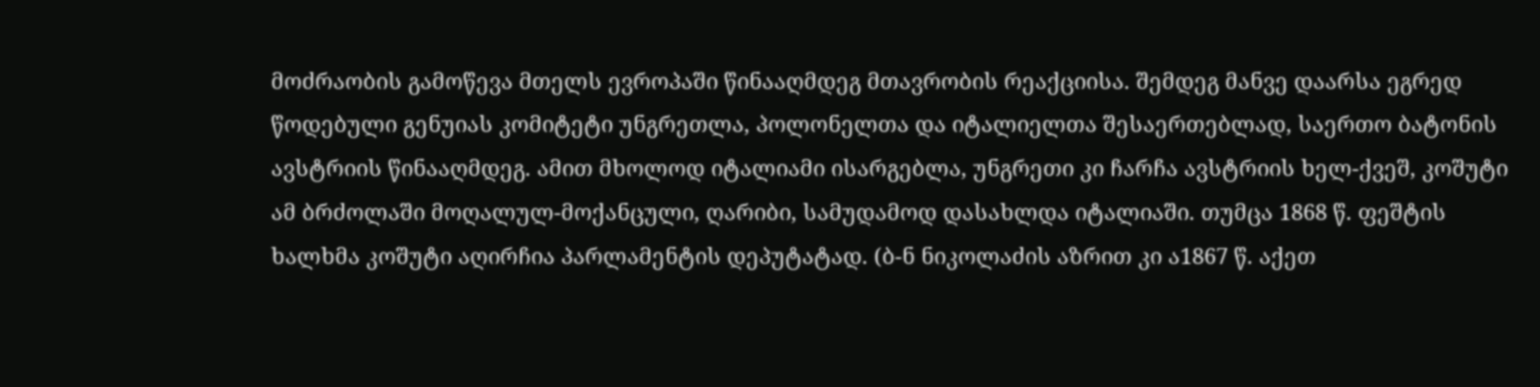მოძრაობის გამოწევა მთელს ევროპაში წინააღმდეგ მთავრობის რეაქციისა. შემდეგ მანვე დაარსა ეგრედ წოდებული გენუიას კომიტეტი უნგრეთლა, პოლონელთა და იტალიელთა შესაერთებლად, საერთო ბატონის ავსტრიის წინააღმდეგ. ამით მხოლოდ იტალიამი ისარგებლა, უნგრეთი კი ჩარჩა ავსტრიის ხელ-ქვეშ, კოშუტი ამ ბრძოლაში მოღალულ-მოქანცული, ღარიბი, სამუდამოდ დასახლდა იტალიაში. თუმცა 1868 წ. ფეშტის ხალხმა კოშუტი აღირჩია პარლამენტის დეპუტატად. (ბ-ნ ნიკოლაძის აზრით კი ა1867 წ. აქეთ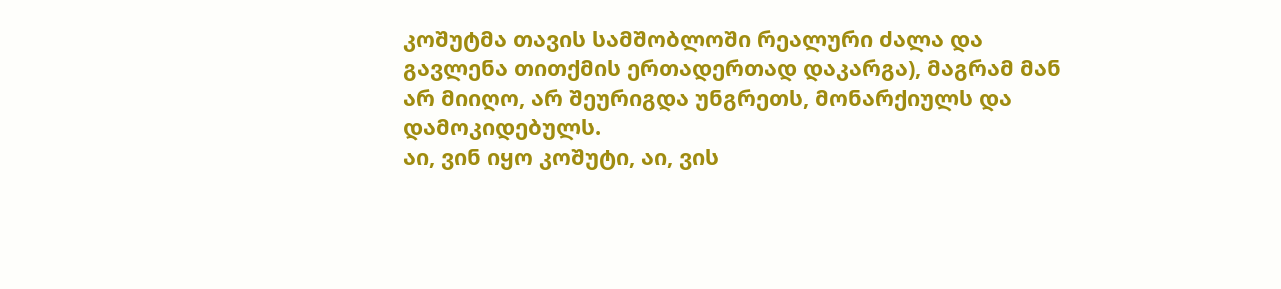კოშუტმა თავის სამშობლოში რეალური ძალა და გავლენა თითქმის ერთადერთად დაკარგა), მაგრამ მან არ მიიღო, არ შეურიგდა უნგრეთს, მონარქიულს და დამოკიდებულს.
აი, ვინ იყო კოშუტი, აი, ვის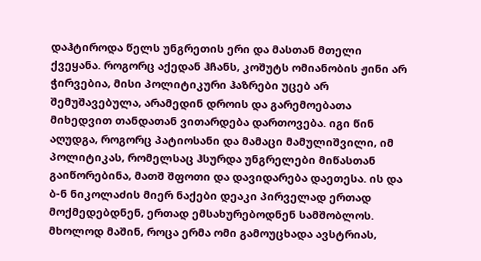დაჰტიროდა წელს უნგრეთის ერი და მასთან მთელი ქვეყანა. როგორც აქედან ჰჩანს, კოშუტს ომიანობის ჟინი არ ჭირვებია, მისი პოლიტიკური ჰაზრები უცებ არ შემუშავებულა, არამედინ დროის და გარემოებათა მიხედვით თანდათან ვითარდება დართოვება. იგი წინ აღუდგა, როგორც პატიოსანი და მამაცი მამულიშვილი, იმ პოლიტიკას, რომელსაც ჰსურდა უნგრელები მიწასთან გაიწორებინა, მათშ შფოთი და დავიდარება დაეთესა. ის და ბ-ნ ნიკოლაძის მიერ ნაქები დეაკი პირველად ერთად მოქმედებდნენ, ერთად ემსახურებოდნენ სამშობლოს. მხოლოდ მაშინ, როცა ერმა ომი გამოუცხადა ავსტრიას,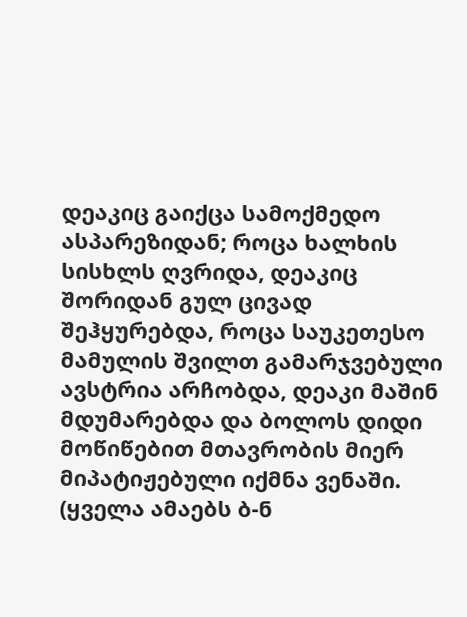დეაკიც გაიქცა სამოქმედო ასპარეზიდან; როცა ხალხის სისხლს ღვრიდა, დეაკიც შორიდან გულ ცივად შეჰყურებდა, როცა საუკეთესო მამულის შვილთ გამარჯვებული ავსტრია არჩობდა, დეაკი მაშინ მდუმარებდა და ბოლოს დიდი მოწიწებით მთავრობის მიერ მიპატიჟებული იქმნა ვენაში. (ყველა ამაებს ბ-ნ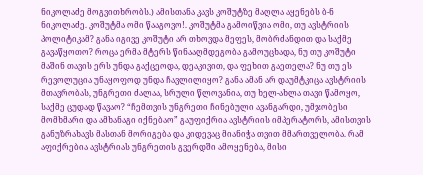ნიკოლაძე მოგვითხრობს.) ამისთანა კავს კოშუტზე მაღლა აყენებს ბ-ნ ნიკოლაძე. კოშუტმა ომი წააგოვო!. კოშუტმა გამოიწვია ომი, თუ ავსტრიის პოლიტიკამ? განა იგივე კოშუტი არ თხოვდა მეფეს, მობრძანდით და საქმე გავაწყოთო? როცა ერმა მტერს წინააღმდეგობა გამოუცხადა, ნუ თუ კოშუტი მაშინ თავის ერს უნდა გაქცეოდა, დეაკივით, და ფეხით გაეთელა? ნუ თუ ეს რევოლუცია უნაყოფოდ უნდა ჩავლილიყო? განა ამან არ დაუმტკიცა ავსტრიის მთავრობას, უნგრეთი ძალაა, სრული წლოვანია, თუ ხელ-ახლა თავი წამოყო, საქმე ცუდად წავაო? “ჩემთვის უნგრეთი ჩინებული ავანგარდი, უმჯობესი მომხმარი და ამხანაგი იქნებაო” გაუფიქრია ავსტრიის იმპერატორს, ამისთვის განუზრახავს მასთან მორიგება და კიდევაც მიანიჭა თვით მმართველობა. რამ აფიქრებია ავსტრიას უნგრეთის გვერდში ამოყენება, მისი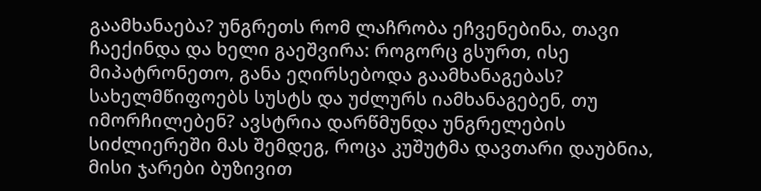გაამხანაება? უნგრეთს რომ ლაჩრობა ეჩვენებინა, თავი ჩაექინდა და ხელი გაეშვირა: როგორც გსურთ, ისე მიპატრონეთო, განა ეღირსებოდა გაამხანაგებას? სახელმწიფოებს სუსტს და უძლურს იამხანაგებენ, თუ იმორჩილებენ? ავსტრია დარწმუნდა უნგრელების სიძლიერეში მას შემდეგ, როცა კუშუტმა დავთარი დაუბნია, მისი ჯარები ბუზივით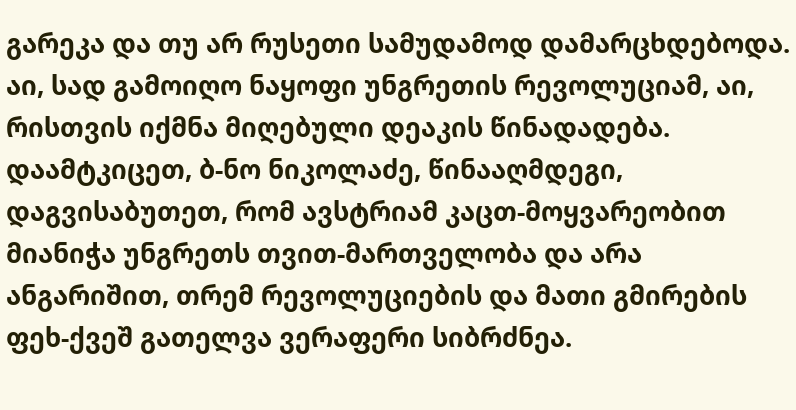გარეკა და თუ არ რუსეთი სამუდამოდ დამარცხდებოდა. აი, სად გამოიღო ნაყოფი უნგრეთის რევოლუციამ, აი, რისთვის იქმნა მიღებული დეაკის წინადადება. დაამტკიცეთ, ბ-ნო ნიკოლაძე, წინააღმდეგი, დაგვისაბუთეთ, რომ ავსტრიამ კაცთ-მოყვარეობით მიანიჭა უნგრეთს თვით-მართველობა და არა ანგარიშით, თრემ რევოლუციების და მათი გმირების ფეხ-ქვეშ გათელვა ვერაფერი სიბრძნეა.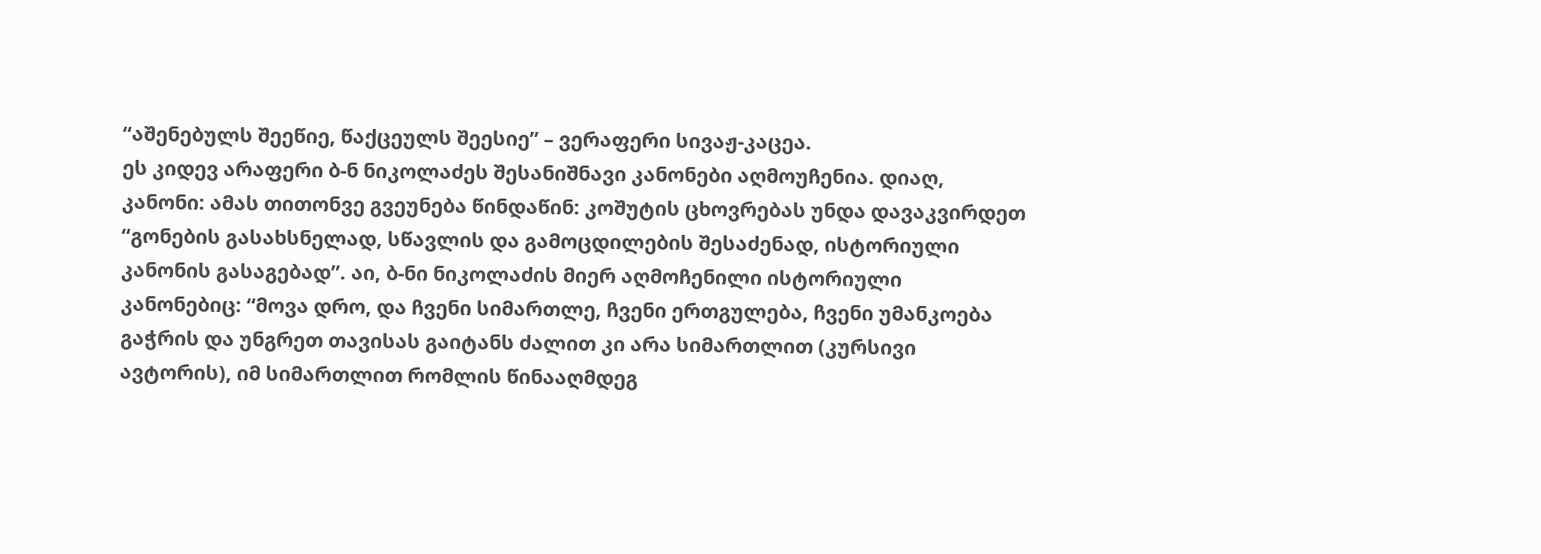“აშენებულს შეეწიე, წაქცეულს შეესიე” – ვერაფერი სივაჟ-კაცეა.
ეს კიდევ არაფერი ბ-ნ ნიკოლაძეს შესანიშნავი კანონები აღმოუჩენია. დიაღ, კანონი: ამას თითონვე გვეუნება წინდაწინ: კოშუტის ცხოვრებას უნდა დავაკვირდეთ “გონების გასახსნელად, სწავლის და გამოცდილების შესაძენად, ისტორიული კანონის გასაგებად”. აი, ბ-ნი ნიკოლაძის მიერ აღმოჩენილი ისტორიული კანონებიც: “მოვა დრო, და ჩვენი სიმართლე, ჩვენი ერთგულება, ჩვენი უმანკოება გაჭრის და უნგრეთ თავისას გაიტანს ძალით კი არა სიმართლით (კურსივი ავტორის), იმ სიმართლით რომლის წინააღმდეგ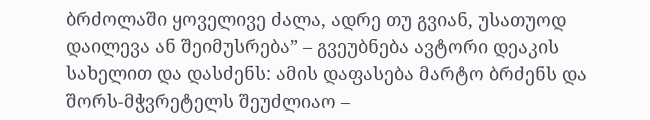ბრძოლაში ყოველივე ძალა, ადრე თუ გვიან, უსათუოდ დაილევა ან შეიმუსრება” – გვეუბნება ავტორი დეაკის სახელით და დასძენს: ამის დაფასება მარტო ბრძენს და შორს-მჭვრეტელს შეუძლიაო –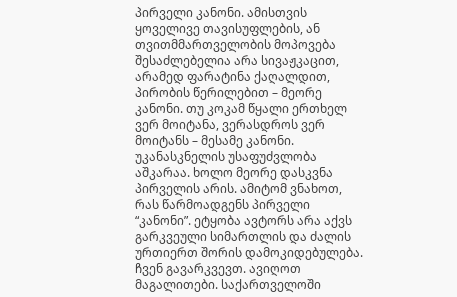პირველი კანონი. ამისთვის ყოველივე თავისუფლების, ან თვითმმართველობის მოპოვება შესაძლებელია არა სივაჟკაცით, არამედ ფარატინა ქაღალდით, პირობის წერილებით – მეორე კანონი. თუ კოკამ წყალი ერთხელ ვერ მოიტანა, ვერასდროს ვერ მოიტანს – მესამე კანონი. უკანასკნელის უსაფუძვლობა აშკარაა. ხოლო მეორე დასკვნა პირველის არის. ამიტომ ვნახოთ, რას წარმოადგენს პირველი “კანონი”. ეტყობა ავტორს არა აქვს გარკვეული სიმართლის და ძალის ურთიერთ შორის დამოკიდებულება. ჩვენ გავარკვევთ. ავიღოთ მაგალითები. საქართველოში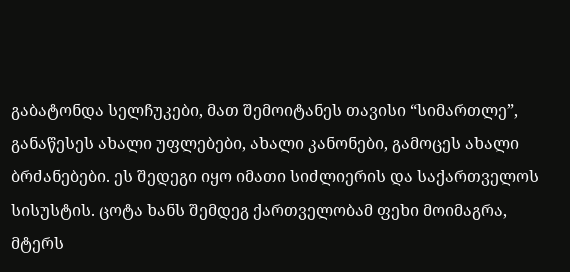გაბატონდა სელჩუკები, მათ შემოიტანეს თავისი “სიმართლე”, განაწესეს ახალი უფლებები, ახალი კანონები, გამოცეს ახალი ბრძანებები. ეს შედეგი იყო იმათი სიძლიერის და საქართველოს სისუსტის. ცოტა ხანს შემდეგ ქართველობამ ფეხი მოიმაგრა, მტერს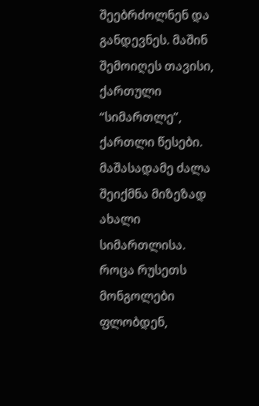შეებრძოლნენ და განდევნეს. მაშინ შემოიღეს თავისი, ქართული “სიმართლე”, ქართლი წესები. მაშასადამე ძალა შეიქმნა მიზეზად ახალი სიმართლისა.
როცა რუსეთს მონგოლები ფლობდენ,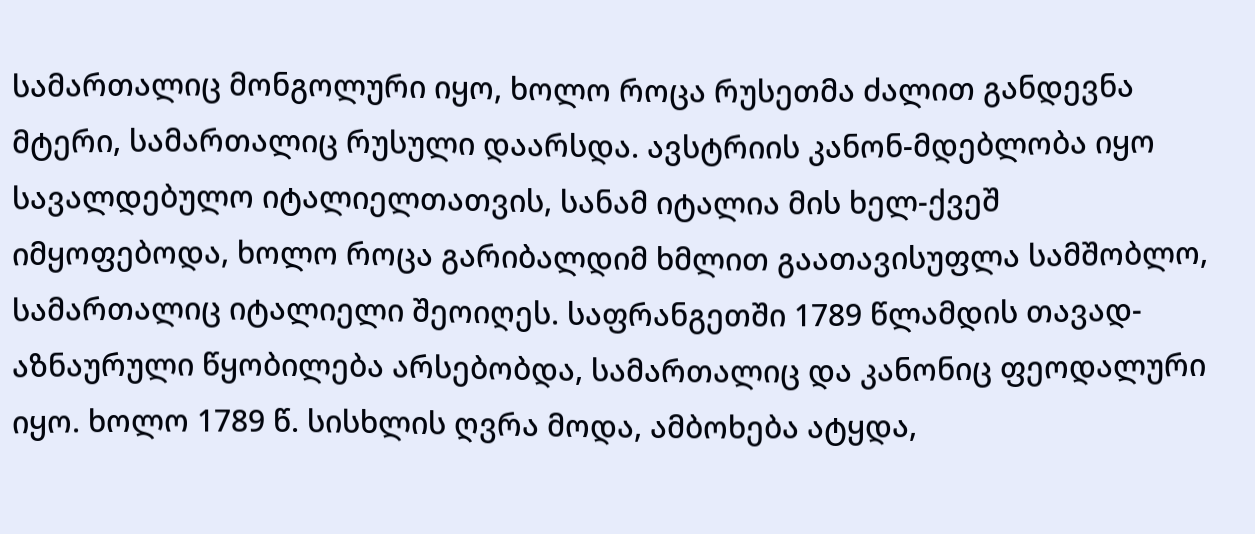სამართალიც მონგოლური იყო, ხოლო როცა რუსეთმა ძალით განდევნა მტერი, სამართალიც რუსული დაარსდა. ავსტრიის კანონ-მდებლობა იყო სავალდებულო იტალიელთათვის, სანამ იტალია მის ხელ-ქვეშ იმყოფებოდა, ხოლო როცა გარიბალდიმ ხმლით გაათავისუფლა სამშობლო, სამართალიც იტალიელი შეოიღეს. საფრანგეთში 1789 წლამდის თავად-აზნაურული წყობილება არსებობდა, სამართალიც და კანონიც ფეოდალური იყო. ხოლო 1789 წ. სისხლის ღვრა მოდა, ამბოხება ატყდა,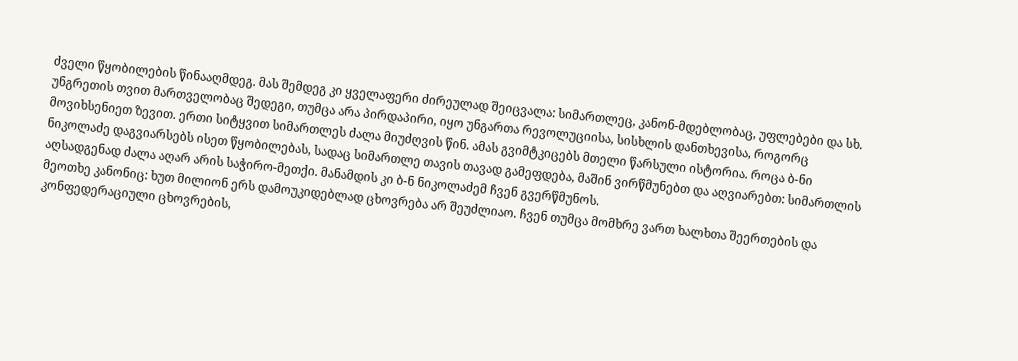ძველი წყობილების წინააღმდეგ. მას შემდეგ კი ყველაფერი ძირეულად შეიცვალა: სიმართლეც, კანონ-მდებლობაც, უფლებები და სხ. უნგრეთის თვით მართველობაც შედეგი, თუმცა არა პირდაპირი, იყო უნგართა რევოლუციისა, სისხლის დანთხევისა, როგორც მოვიხსენიეთ ზევით. ერთი სიტყვით სიმართლეს ძალა მიუძღვის წინ. ამას გვიმტკიცებს მთელი წარსული ისტორია. როცა ბ-ნი ნიკოლაძე დაგვიარსებს ისეთ წყობილებას, სადაც სიმართლე თავის თავად გამეფდება, მაშინ ვირწმუნებთ და აღვიარებთ: სიმართლის აღსადგენად ძალა აღარ არის საჭირო-მეთქი. მანამდის კი ბ-ნ ნიკოლაძემ ჩვენ გვერწმუნოს.
მეოთხე კანონიც: ხუთ მილიონ ერს დამოუკიდებლად ცხოვრება არ შეუძლიაო. ჩვენ თუმცა მომხრე ვართ ხალხთა შეერთების და კონფედერაციული ცხოვრების,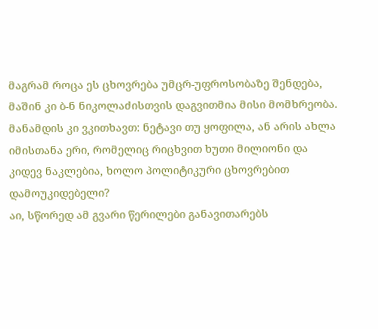მაგრამ როცა ეს ცხოვრება უმცრ-უფროსობაზე შენდება, მაშინ კი ბ-ნ ნიკოლაძისთვის დაგვითმია მისი მომხრეობა. მანამდის კი ვკითხავთ: ნეტავი თუ ყოფილა, ან არის ახლა იმისთანა ერი, რომელიც რიცხვით ხუთი მილიონი და კიდევ ნაკლებია, ხოლო პოლიტიკური ცხოვრებით დამოუკიდებელი?
აი, სწორედ ამ გვარი წერილები განავითარებს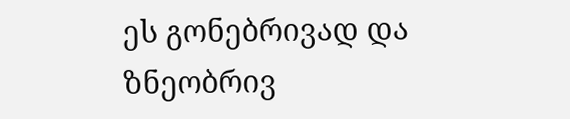ეს გონებრივად და ზნეობრივ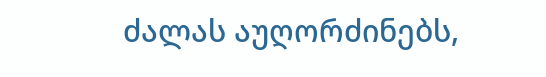ძალას აუღორძინებს,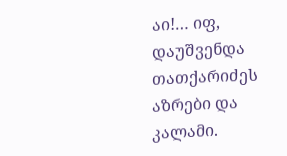აი!… იფ, დაუშვენდა თათქარიძეს აზრები და კალამი.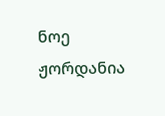ნოე ჟორდანია